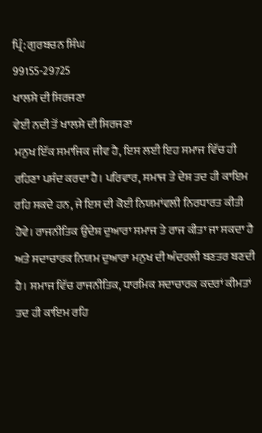ਪ੍ਰਿੰ: ਗੁਰਬਚਨ ਸਿੰਘ
99155-29725
ਖਾਲਸੇ ਦੀ ਸਿਰਜਣਾ
ਵੇਈਂ ਨਦੀ ਤੋਂ ਖਾਲਸੇ ਦੀ ਸਿਰਜਣਾ
ਮਨੁਖ ਇੱਕ ਸਮਾਜਿਕ ਜੀਵ ਹੈ, ਇਸ ਲਈ ਇਹ ਸਮਾਜ ਵਿੱਚ ਹੀ ਰਹਿਣਾ ਪਸੰਦ ਕਰਦਾ ਹੈ। ਪਰਿਵਾਰ, ਸਮਾਜ ਤੇ ਦੇਸ਼ ਤਦ ਹੀ ਕਾਇਮ ਰਹਿ ਸਕਦੇ ਹਨ, ਜੇ ਇਸ ਦੀ ਕੋਈ ਨਿਯਮਾਂਵਲੀ ਨਿਰਧਾਰਤ ਕੀਤੀ ਹੋਵੇ। ਰਾਜਨੀਤਿਕ ਉਦੇਸ਼ ਦੁਆਰਾ ਸਮਾਜ ਤੇ ਰਾਜ ਕੀਤਾ ਜਾ ਸਕਦਾ ਹੈ ਅਤੇ ਸਦਾਚਾਰਕ ਨਿਯਮ ਦੁਆਰਾ ਮਨੁਖ ਦੀ ਅੰਦਰਲੀ ਬਣਤਰ ਬਣਦੀ ਹੈ। ਸਮਾਜ ਵਿੱਚ ਰਾਜਨੀਤਿਕ, ਧਾਰਮਿਕ ਸਦਾਚਾਰਕ ਕਦਰਾਂ ਕੀਮਤਾਂ ਤਦ ਹੀ ਕਾਇਮ ਰਹਿ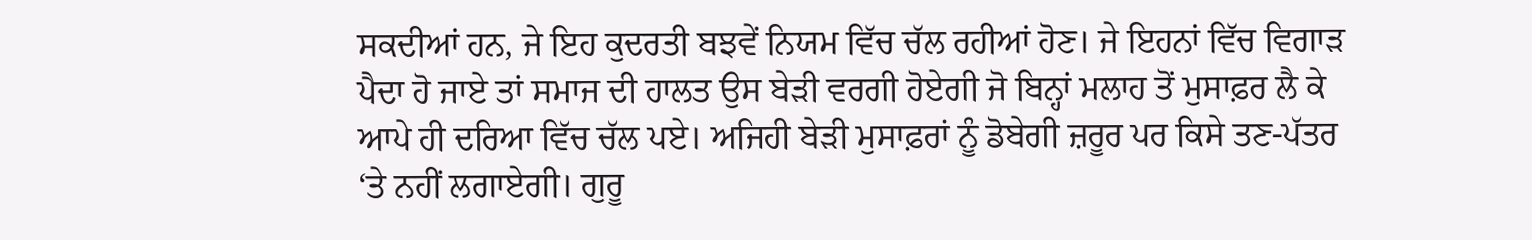ਸਕਦੀਆਂ ਹਨ, ਜੇ ਇਹ ਕੁਦਰਤੀ ਬਝਵੇਂ ਨਿਯਮ ਵਿੱਚ ਚੱਲ ਰਹੀਆਂ ਹੋਣ। ਜੇ ਇਹਨਾਂ ਵਿੱਚ ਵਿਗਾੜ ਪੈਦਾ ਹੋ ਜਾਏ ਤਾਂ ਸਮਾਜ ਦੀ ਹਾਲਤ ਉਸ ਬੇੜੀ ਵਰਗੀ ਹੋਏਗੀ ਜੋ ਬਿਨ੍ਹਾਂ ਮਲਾਹ ਤੋਂ ਮੁਸਾਫ਼ਰ ਲੈ ਕੇ ਆਪੇ ਹੀ ਦਰਿਆ ਵਿੱਚ ਚੱਲ ਪਏ। ਅਜਿਹੀ ਬੇੜੀ ਮੁਸਾਫ਼ਰਾਂ ਨੂੰ ਡੋਬੇਗੀ ਜ਼ਰੂਰ ਪਰ ਕਿਸੇ ਤਣ-ਪੱਤਰ ‘ਤੇ ਨਹੀਂ ਲਗਾਏਗੀ। ਗੁਰੂ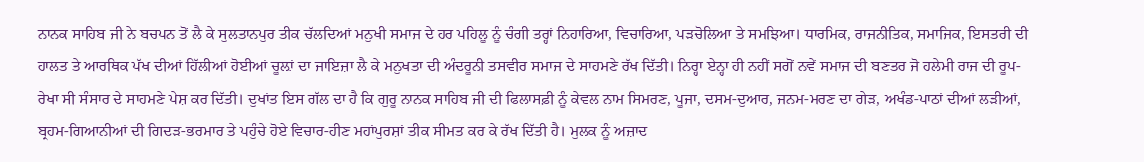ਨਾਨਕ ਸਾਹਿਬ ਜੀ ਨੇ ਬਚਪਨ ਤੋਂ ਲੈ ਕੇ ਸੁਲਤਾਨਪੁਰ ਤੀਕ ਚੱਲਦਿਆਂ ਮਨੁਖੀ ਸਮਾਜ ਦੇ ਹਰ ਪਹਿਲੂ ਨੂੰ ਚੰਗੀ ਤਰ੍ਹਾਂ ਨਿਹਾਰਿਆ, ਵਿਚਾਰਿਆ, ਪੜਚੋਲਿਆ ਤੇ ਸਮਝਿਆ। ਧਾਰਮਿਕ, ਰਾਜਨੀਤਿਕ, ਸਮਾਜਿਕ, ਇਸਤਰੀ ਦੀ ਹਾਲਤ ਤੇ ਆਰਥਿਕ ਪੱਖ ਦੀਆਂ ਹਿੱਲੀਆਂ ਹੋਈਆਂ ਚੂਲ਼ਾਂ ਦਾ ਜਾਇਜ਼ਾ ਲੈ ਕੇ ਮਨੁਖਤਾ ਦੀ ਅੰਦਰੂਨੀ ਤਸਵੀਰ ਸਮਾਜ ਦੇ ਸਾਹਮਣੇ ਰੱਖ ਦਿੱਤੀ। ਨਿਰ੍ਹਾ ਏਨ੍ਹਾ ਹੀ ਨਹੀਂ ਸਗੋਂ ਨਵੇਂ ਸਮਾਜ ਦੀ ਬਣਤਰ ਜੋ ਹਲੇਮੀ ਰਾਜ ਦੀ ਰੂਪ-ਰੇਖਾ ਸੀ ਸੰਸਾਰ ਦੇ ਸਾਹਮਣੇ ਪੇਸ਼ ਕਰ ਦਿੱਤੀ। ਦੁਖਾਂਤ ਇਸ ਗੱਲ ਦਾ ਹੈ ਕਿ ਗੁਰੂ ਨਾਨਕ ਸਾਹਿਬ ਜੀ ਦੀ ਫਿਲਾਸਫ਼ੀ ਨੂੰ ਕੇਵਲ ਨਾਮ ਸਿਮਰਣ, ਪੂਜਾ, ਦਸਮ-ਦੁਆਰ, ਜਨਮ-ਮਰਣ ਦਾ ਗੇੜ, ਅਖੰਡ-ਪਾਠਾਂ ਦੀਆਂ ਲੜੀਆਂ, ਬ੍ਰਹਮ-ਗਿਆਨੀਆਂ ਦੀ ਗਿਦੜ-ਭਰਮਾਰ ਤੇ ਪਹੁੰਚੇ ਹੋਏ ਵਿਚਾਰ-ਹੀਣ ਮਹਾਂਪੁਰਸ਼ਾਂ ਤੀਕ ਸੀਮਤ ਕਰ ਕੇ ਰੱਖ ਦਿੱਤੀ ਹੈ। ਮੁਲਕ ਨੂੰ ਅਜ਼ਾਦ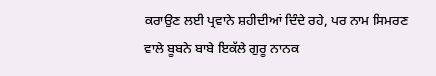ਕਰਾਉਣ ਲਈ ਪ੍ਰਵਾਨੇ ਸ਼ਹੀਦੀਆਂ ਦਿੰਦੇ ਰਹੇ, ਪਰ ਨਾਮ ਸਿਮਰਣ ਵਾਲੇ ਬੂਬਨੇ ਬਾਬੇ ਇਕੱਲੇ ਗੁਰੂ ਨਾਨਕ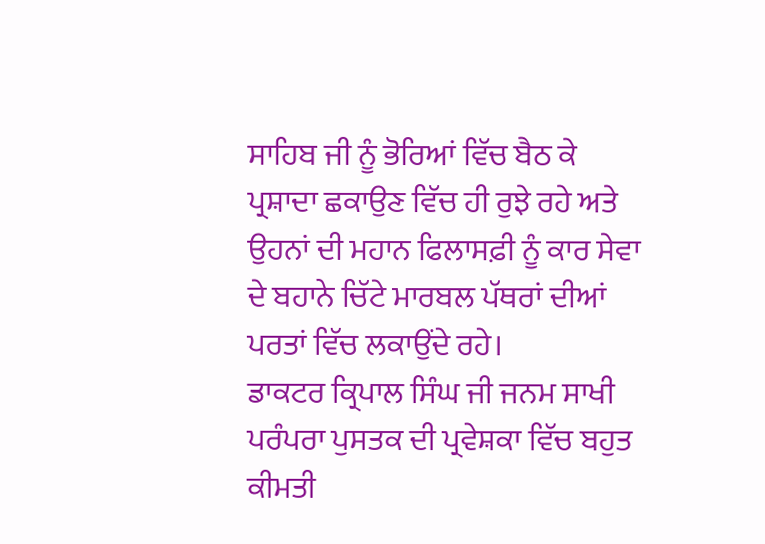ਸਾਹਿਬ ਜੀ ਨੂੰ ਭੋਰਿਆਂ ਵਿੱਚ ਬੈਠ ਕੇ ਪ੍ਰਸ਼ਾਦਾ ਛਕਾਉਣ ਵਿੱਚ ਹੀ ਰੁਝੇ ਰਹੇ ਅਤੇ ਉਹਨਾਂ ਦੀ ਮਹਾਨ ਫਿਲਾਸਫ਼ੀ ਨੂੰ ਕਾਰ ਸੇਵਾ ਦੇ ਬਹਾਨੇ ਚਿੱਟੇ ਮਾਰਬਲ ਪੱਥਰਾਂ ਦੀਆਂ ਪਰਤਾਂ ਵਿੱਚ ਲਕਾਉਂਦੇ ਰਹੇ।
ਡਾਕਟਰ ਕ੍ਰਿਪਾਲ ਸਿੰਘ ਜੀ ਜਨਮ ਸਾਖੀ ਪਰੰਪਰਾ ਪੁਸਤਕ ਦੀ ਪ੍ਰਵੇਸ਼ਕਾ ਵਿੱਚ ਬਹੁਤ ਕੀਮਤੀ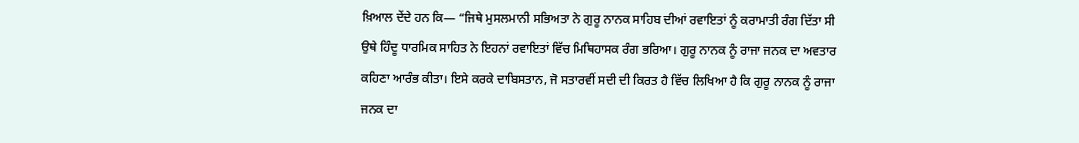ਖ਼ਿਆਲ ਦੇਂਦੇ ਹਨ ਕਿ— “ਜਿਥੇ ਮੁਸਲਮਾਨੀ ਸਭਿਅਤਾ ਨੇ ਗੁਰੂ ਨਾਨਕ ਸਾਹਿਬ ਦੀਆਂ ਰਵਾਇਤਾਂ ਨੂੰ ਕਰਾਮਾਤੀ ਰੰਗ ਦਿੱਤਾ ਸੀ ਉਥੇ ਹਿੰਦੂ ਧਾਰਮਿਕ ਸਾਹਿਤ ਨੇ ਇਹਨਾਂ ਰਵਾਇਤਾਂ ਵਿੱਚ ਮਿਥਿਹਾਸਕ ਰੰਗ ਭਰਿਆ। ਗੁਰੂ ਨਾਨਕ ਨੂੰ ਰਾਜਾ ਜਨਕ ਦਾ ਅਵਤਾਰ ਕਹਿਣਾ ਆਰੰਭ ਕੀਤਾ। ਇਸੇ ਕਰਕੇ ਦਾਬਿਸਤਾਨ, ਜੋ ਸਤਾਰਵੀਂ ਸਦੀ ਦੀ ਕਿਰਤ ਹੈ ਵਿੱਚ ਲਿਖਿਆ ਹੈ ਕਿ ਗੁਰੂ ਨਾਨਕ ਨੂੰ ਰਾਜਾ ਜਨਕ ਦਾ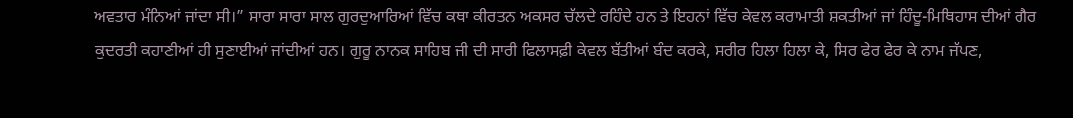ਅਵਤਾਰ ਮੰਨਿਆਂ ਜਾਂਦਾ ਸੀ।” ਸਾਰਾ ਸਾਰਾ ਸਾਲ ਗੁਰਦੁਆਰਿਆਂ ਵਿੱਚ ਕਥਾ ਕੀਰਤਨ ਅਕਸਰ ਚੱਲਦੇ ਰਹਿੰਦੇ ਹਨ ਤੇ ਇਹਨਾਂ ਵਿੱਚ ਕੇਵਲ ਕਰਾਮਾਤੀ ਸ਼ਕਤੀਆਂ ਜਾਂ ਹਿੰਦੂ-ਮਿਥਿਹਾਸ ਦੀਆਂ ਗੈਰ ਕੁਦਰਤੀ ਕਹਾਣੀਆਂ ਹੀ ਸੁਣਾਈਆਂ ਜਾਂਦੀਆਂ ਹਨ। ਗੁਰੂ ਨਾਨਕ ਸਾਹਿਬ ਜੀ ਦੀ ਸਾਰੀ ਫਿਲਾਸਫ਼ੀ ਕੇਵਲ ਬੱਤੀਆਂ ਬੰਦ ਕਰਕੇ, ਸਰੀਰ ਹਿਲਾ ਹਿਲਾ ਕੇ, ਸਿਰ ਫੇਰ ਫੇਰ ਕੇ ਨਾਮ ਜੱਪਣ,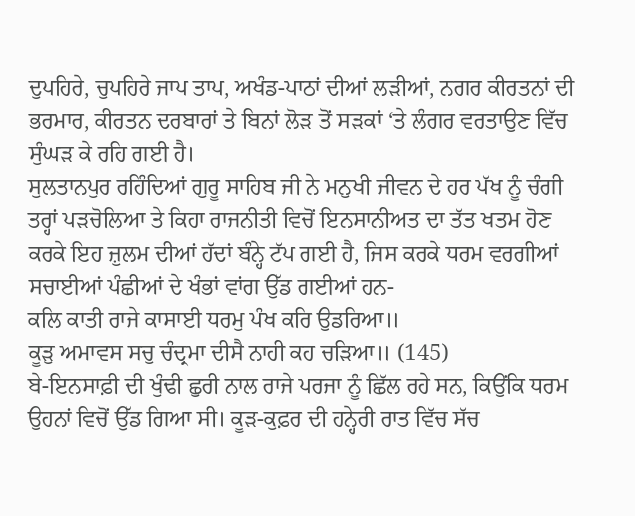ਦੁਪਹਿਰੇ, ਚੁਪਹਿਰੇ ਜਾਪ ਤਾਪ, ਅਖੰਡ-ਪਾਠਾਂ ਦੀਆਂ ਲੜੀਆਂ, ਨਗਰ ਕੀਰਤਨਾਂ ਦੀ ਭਰਮਾਰ, ਕੀਰਤਨ ਦਰਬਾਰਾਂ ਤੇ ਬਿਨਾਂ ਲੋੜ ਤੋਂ ਸੜਕਾਂ ‘ਤੇ ਲੰਗਰ ਵਰਤਾਉਣ ਵਿੱਚ ਸੁੰਘੜ ਕੇ ਰਹਿ ਗਈ ਹੈ।
ਸੁਲਤਾਨਪੁਰ ਰਹਿੰਦਿਆਂ ਗੁਰੂ ਸਾਹਿਬ ਜੀ ਨੇ ਮਨੁਖੀ ਜੀਵਨ ਦੇ ਹਰ ਪੱਖ ਨੂੰ ਚੰਗੀ ਤਰ੍ਹਾਂ ਪੜਚੋਲਿਆ ਤੇ ਕਿਹਾ ਰਾਜਨੀਤੀ ਵਿਚੋਂ ਇਨਸਾਨੀਅਤ ਦਾ ਤੱਤ ਖਤਮ ਹੋਣ ਕਰਕੇ ਇਹ ਜ਼ੁਲਮ ਦੀਆਂ ਹੱਦਾਂ ਬੰਨ੍ਹੇ ਟੱਪ ਗਈ ਹੈ, ਜਿਸ ਕਰਕੇ ਧਰਮ ਵਰਗੀਆਂ ਸਚਾਈਆਂ ਪੰਛੀਆਂ ਦੇ ਖੰਭਾਂ ਵਾਂਗ ਉੱਡ ਗਈਆਂ ਹਨ-
ਕਲਿ ਕਾਤੀ ਰਾਜੇ ਕਾਸਾਈ ਧਰਮੁ ਪੰਖ ਕਰਿ ਉਡਰਿਆ॥
ਕੂੜੁ ਅਮਾਵਸ ਸਚੁ ਚੰਦ੍ਰਮਾ ਦੀਸੈ ਨਾਹੀ ਕਹ ਚੜਿਆ॥ (145)
ਬੇ-ਇਨਸਾਫ਼ੀ ਦੀ ਖੁੰਢੀ ਛੁਰੀ ਨਾਲ ਰਾਜੇ ਪਰਜਾ ਨੂੰ ਛਿੱਲ ਰਹੇ ਸਨ, ਕਿਉਂਕਿ ਧਰਮ ਉਹਨਾਂ ਵਿਚੋਂ ਉੱਡ ਗਿਆ ਸੀ। ਕੂੜ-ਕੁਫ਼ਰ ਦੀ ਹਨ੍ਹੇਰੀ ਰਾਤ ਵਿੱਚ ਸੱਚ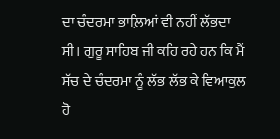ਦਾ ਚੰਦਰਮਾ ਭਾਲ਼ਿਆਂ ਵੀ ਨਹੀਂ ਲੱਭਦਾ ਸੀ। ਗੁਰੂ ਸਾਹਿਬ ਜੀ ਕਹਿ ਰਹੇ ਹਨ ਕਿ ਮੈਂ ਸੱਚ ਦੇ ਚੰਦਰਮਾ ਨੂੰ ਲੱਭ ਲੱਭ ਕੇ ਵਿਆਕੁਲ ਹੋ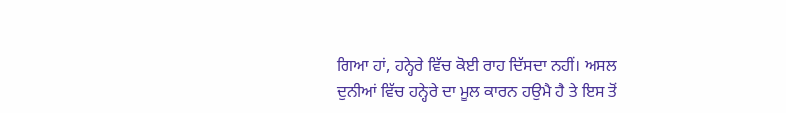ਗਿਆ ਹਾਂ, ਹਨ੍ਹੇਰੇ ਵਿੱਚ ਕੋਈ ਰਾਹ ਦਿੱਸਦਾ ਨਹੀਂ। ਅਸਲ ਦੁਨੀਆਂ ਵਿੱਚ ਹਨ੍ਹੇਰੇ ਦਾ ਮੂਲ ਕਾਰਨ ਹਉਮੈ ਹੈ ਤੇ ਇਸ ਤੋਂ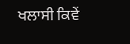ਖਲਾਸੀ ਕਿਵੇਂ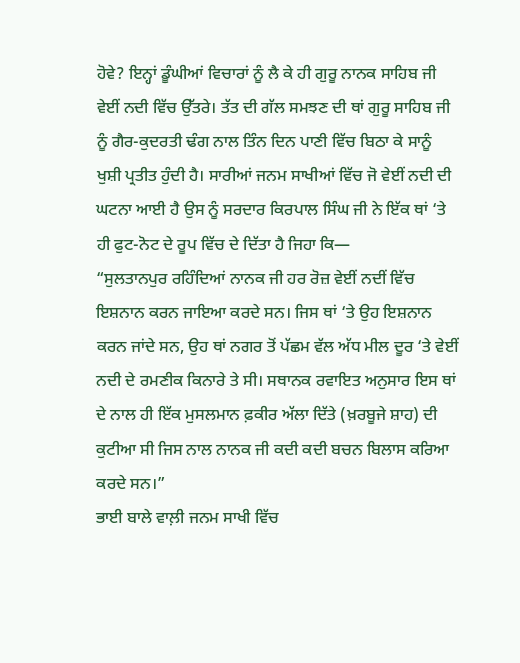ਹੋਵੇ? ਇਨ੍ਹਾਂ ਡੂੰਘੀਆਂ ਵਿਚਾਰਾਂ ਨੂੰ ਲੈ ਕੇ ਹੀ ਗੁਰੂ ਨਾਨਕ ਸਾਹਿਬ ਜੀ ਵੇਈਂ ਨਦੀ ਵਿੱਚ ਉੱਤਰੇ। ਤੱਤ ਦੀ ਗੱਲ ਸਮਝਣ ਦੀ ਥਾਂ ਗੁਰੂ ਸਾਹਿਬ ਜੀ ਨੂੰ ਗੈਰ-ਕੁਦਰਤੀ ਢੰਗ ਨਾਲ ਤਿੰਨ ਦਿਨ ਪਾਣੀ ਵਿੱਚ ਬਿਠਾ ਕੇ ਸਾਨੂੰ ਖੁਸ਼ੀ ਪ੍ਰਤੀਤ ਹੁੰਦੀ ਹੈ। ਸਾਰੀਆਂ ਜਨਮ ਸਾਖੀਆਂ ਵਿੱਚ ਜੋ ਵੇਈਂ ਨਦੀ ਦੀ ਘਟਨਾ ਆਈ ਹੈ ਉਸ ਨੂੰ ਸਰਦਾਰ ਕਿਰਪਾਲ ਸਿੰਘ ਜੀ ਨੇ ਇੱਕ ਥਾਂ ‘ਤੇ ਹੀ ਫੁਟ-ਨੋਟ ਦੇ ਰੂਪ ਵਿੱਚ ਦੇ ਦਿੱਤਾ ਹੈ ਜਿਹਾ ਕਿ—
“ਸੁਲਤਾਨਪੁਰ ਰਹਿੰਦਿਆਂ ਨਾਨਕ ਜੀ ਹਰ ਰੋਜ਼ ਵੇਈਂ ਨਦੀਂ ਵਿੱਚ ਇਸ਼ਨਾਨ ਕਰਨ ਜਾਇਆ ਕਰਦੇ ਸਨ। ਜਿਸ ਥਾਂ ‘ਤੇ ਉਹ ਇਸ਼ਨਾਨ ਕਰਨ ਜਾਂਦੇ ਸਨ, ਉਹ ਥਾਂ ਨਗਰ ਤੋਂ ਪੱਛਮ ਵੱਲ ਅੱਧ ਮੀਲ ਦੂਰ ‘ਤੇ ਵੇਈਂ ਨਦੀ ਦੇ ਰਮਣੀਕ ਕਿਨਾਰੇ ਤੇ ਸੀ। ਸਥਾਨਕ ਰਵਾਇਤ ਅਨੁਸਾਰ ਇਸ ਥਾਂ ਦੇ ਨਾਲ ਹੀ ਇੱਕ ਮੁਸਲਮਾਨ ਫ਼ਕੀਰ ਅੱਲਾ ਦਿੱਤੇ (ਖ਼ਰਬੂਜੇ ਸ਼ਾਹ) ਦੀ ਕੁਟੀਆ ਸੀ ਜਿਸ ਨਾਲ ਨਾਨਕ ਜੀ ਕਦੀ ਕਦੀ ਬਚਨ ਬਿਲਾਸ ਕਰਿਆ ਕਰਦੇ ਸਨ।”
ਭਾਈ ਬਾਲੇ ਵਾਲ਼ੀ ਜਨਮ ਸਾਖੀ ਵਿੱਚ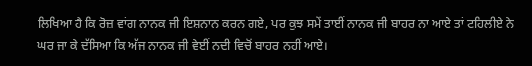ਲਿਖਿਆ ਹੈ ਕਿ ਰੋਜ਼ ਵਾਂਗ ਨਾਨਕ ਜੀ ਇਸ਼ਨਾਨ ਕਰਨ ਗਏ, ਪਰ ਕੁਝ ਸਮੇਂ ਤਾਈਂ ਨਾਨਕ ਜੀ ਬਾਹਰ ਨਾ ਆਏ ਤਾਂ ਟਹਿਲੀਏ ਨੇ ਘਰ ਜਾ ਕੇ ਦੱਸਿਆ ਕਿ ਅੱਜ ਨਾਨਕ ਜੀ ਵੇਈਂ ਨਦੀ ਵਿਚੋਂ ਬਾਹਰ ਨਹੀਂ ਆਏ।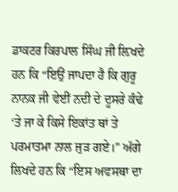ਡਾਕਟਰ ਕਿਰਪਾਲ ਸਿੰਘ ਜੀ ਲ਼ਿਖਦੇ ਹਨ ਕਿ “ਇਉਂ ਜਾਪਦਾ ਹੈ ਕਿ ਗੁਰੂ ਨਾਨਕ ਜੀ ਵੇਈਂ ਨਦੀ ਦੇ ਦੂਸਰੇ ਕੰਢੇ ‘ਤੇ ਜਾ ਕੇ ਕਿਸੇ ਇਕਾਂਤ ਥਾਂ ਤੇ ਪਰਮਾਤਮਾ ਨਾਲ ਜੁੜ ਗਏ।” ਅੱਗੇ ਲਿਖਦੇ ਹਨ ਕਿ “ਇਸ ਅਵਸਥਾ ਦਾ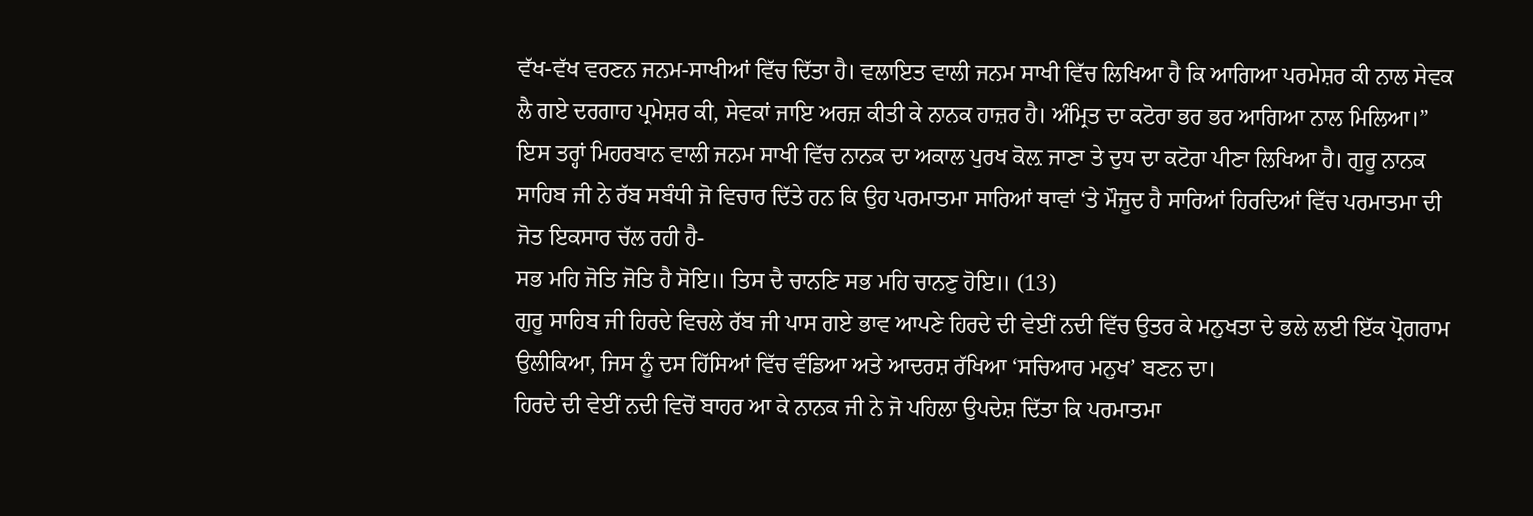ਵੱਖ-ਵੱਖ ਵਰਣਨ ਜਨਮ-ਸਾਖੀਆਂ ਵਿੱਚ ਦਿੱਤਾ ਹੈ। ਵਲਾਇਤ ਵਾਲੀ ਜਨਮ ਸਾਖੀ ਵਿੱਚ ਲਿਖਿਆ ਹੈ ਕਿ ਆਗਿਆ ਪਰਮੇਸ਼ਰ ਕੀ ਨਾਲ ਸੇਵਕ ਲੈ ਗਏ ਦਰਗਾਹ ਪ੍ਰਮੇਸ਼ਰ ਕੀ, ਸੇਵਕਾਂ ਜਾਇ ਅਰਜ਼ ਕੀਤੀ ਕੇ ਨਾਨਕ ਹਾਜ਼ਰ ਹੈ। ਅੰਮ੍ਰਿਤ ਦਾ ਕਟੋਰਾ ਭਰ ਭਰ ਆਗਿਆ ਨਾਲ ਮਿਲਿਆ।” ਇਸ ਤਰ੍ਹਾਂ ਮਿਹਰਬਾਨ ਵਾਲੀ ਜਨਮ ਸਾਖੀ ਵਿੱਚ ਨਾਨਕ ਦਾ ਅਕਾਲ ਪੁਰਖ ਕੋਲ਼ ਜਾਣਾ ਤੇ ਦੁਧ ਦਾ ਕਟੋਰਾ ਪੀਣਾ ਲਿਖਿਆ ਹੈ। ਗੁਰੂ ਨਾਨਕ ਸਾਹਿਬ ਜੀ ਨੇ ਰੱਬ ਸਬੰਧੀ ਜੋ ਵਿਚਾਰ ਦਿੱਤੇ ਹਨ ਕਿ ਉਹ ਪਰਮਾਤਮਾ ਸਾਰਿਆਂ ਥਾਵਾਂ ‘ਤੇ ਮੌਜੂਦ ਹੈ ਸਾਰਿਆਂ ਹਿਰਦਿਆਂ ਵਿੱਚ ਪਰਮਾਤਮਾ ਦੀ ਜੋਤ ਇਕਸਾਰ ਚੱਲ ਰਹੀ ਹੈ-
ਸਭ ਮਹਿ ਜੋਤਿ ਜੋਤਿ ਹੈ ਸੋਇ॥ ਤਿਸ ਦੈ ਚਾਨਣਿ ਸਭ ਮਹਿ ਚਾਨਣੁ ਹੋਇ॥ (13)
ਗੁਰੂ ਸਾਹਿਬ ਜੀ ਹਿਰਦੇ ਵਿਚਲੇ ਰੱਬ ਜੀ ਪਾਸ ਗਏ ਭਾਵ ਆਪਣੇ ਹਿਰਦੇ ਦੀ ਵੇਈਂ ਨਦੀ ਵਿੱਚ ਉਤਰ ਕੇ ਮਨੁਖਤਾ ਦੇ ਭਲੇ ਲਈ ਇੱਕ ਪ੍ਰੋਗਰਾਮ ਉਲੀਕਿਆ, ਜਿਸ ਨੂੰ ਦਸ ਹਿੱਸਿਆਂ ਵਿੱਚ ਵੰਡਿਆ ਅਤੇ ਆਦਰਸ਼ ਰੱਖਿਆ ‘ਸਚਿਆਰ ਮਨੁਖ’ ਬਣਨ ਦਾ।
ਹਿਰਦੇ ਦੀ ਵੇਈਂ ਨਦੀ ਵਿਚੋਂ ਬਾਹਰ ਆ ਕੇ ਨਾਨਕ ਜੀ ਨੇ ਜੋ ਪਹਿਲਾ ਉਪਦੇਸ਼ ਦਿੱਤਾ ਕਿ ਪਰਮਾਤਮਾ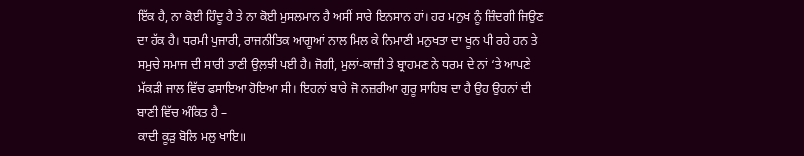ਇੱਕ ਹੈ, ਨਾ ਕੋਈ ਹਿੰਦੂ ਹੈ ਤੇ ਨਾ ਕੋਈ ਮੁਸਲਮਾਨ ਹੈ ਅਸੀਂ ਸਾਰੇ ਇਨਸਾਨ ਹਾਂ। ਹਰ ਮਨੁਖ ਨੂੰ ਜ਼ਿੰਦਗੀ ਜਿਉਣ ਦਾ ਹੱਕ ਹੈ। ਧਰਮੀ ਪੁਜਾਰੀ, ਰਾਜਨੀਤਿਕ ਆਗੂਆਂ ਨਾਲ ਮਿਲ ਕੇ ਨਿਮਾਣੀ ਮਨੁਖਤਾ ਦਾ ਖੂਨ ਪੀ ਰਹੇ ਹਨ ਤੇ ਸਮੁਚੇ ਸਮਾਜ ਦੀ ਸਾਰੀ ਤਾਣੀ ਉਲ਼ਝੀ ਪਈ ਹੈ। ਜੋਗੀ, ਮੁਲਾਂ-ਕਾਜ਼ੀ ਤੇ ਬ੍ਰਾਹਮਣ ਨੇ ਧਰਮ ਦੇ ਨਾਂ ‘ਤੇ ਆਪਣੇ ਮੱਕੜੀ ਜਾਲ ਵਿੱਚ ਫਸਾਇਆ ਹੋਇਆ ਸੀ। ਇਹਨਾਂ ਬਾਰੇ ਜੋ ਨਜ਼ਰੀਆ ਗੁਰੂ ਸਾਹਿਬ ਦਾ ਹੈ ਉਹ ਉਹਨਾਂ ਦੀ ਬਾਣੀ ਵਿੱਚ ਅੰਕਿਤ ਹੈ –
ਕਾਦੀ ਕੂੜੁ ਬੋਲਿ ਮਲੁ ਖਾਇ॥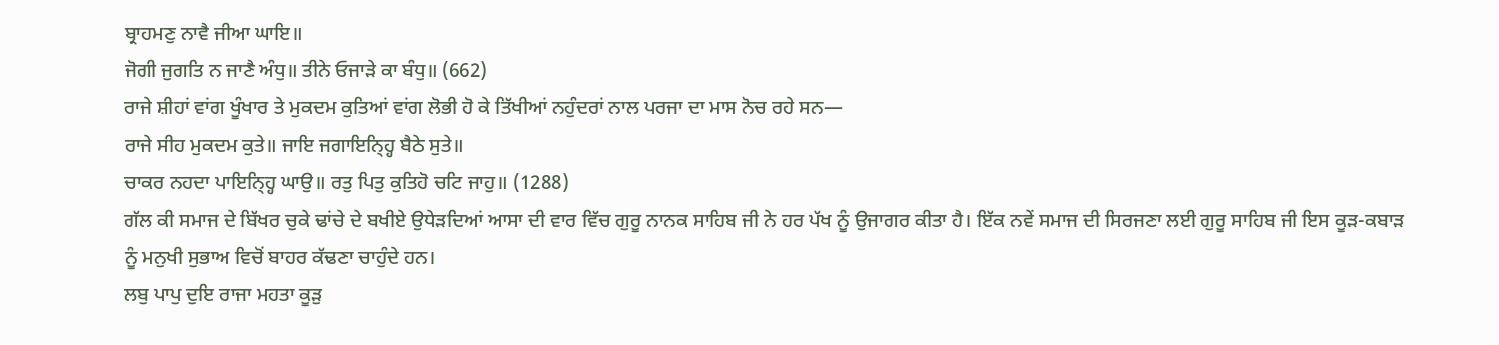ਬ੍ਰਾਹਮਣੁ ਨਾਵੈ ਜੀਆ ਘਾਇ॥
ਜੋਗੀ ਜੁਗਤਿ ਨ ਜਾਣੈ ਅੰਧੁ॥ ਤੀਨੇ ਓਜਾੜੇ ਕਾ ਬੰਧੁ॥ (662)
ਰਾਜੇ ਸ਼ੀਹਾਂ ਵਾਂਗ ਖੂੰਖਾਰ ਤੇ ਮੁਕਦਮ ਕੁਤਿਆਂ ਵਾਂਗ ਲੋਭੀ ਹੋ ਕੇ ਤਿੱਖੀਆਂ ਨਹੁੰਦਰਾਂ ਨਾਲ ਪਰਜਾ ਦਾ ਮਾਸ ਨੋਚ ਰਹੇ ਸਨ—
ਰਾਜੇ ਸੀਹ ਮੁਕਦਮ ਕੁਤੇ॥ ਜਾਇ ਜਗਾਇਨ੍ਹ੍ਹਿ ਬੈਠੇ ਸੁਤੇ॥
ਚਾਕਰ ਨਹਦਾ ਪਾਇਨ੍ਹ੍ਹਿ ਘਾਉ॥ ਰਤੁ ਪਿਤੁ ਕੁਤਿਹੋ ਚਟਿ ਜਾਹੁ॥ (1288)
ਗੱਲ ਕੀ ਸਮਾਜ ਦੇ ਬਿੱਖਰ ਚੁਕੇ ਢਾਂਚੇ ਦੇ ਬਖੀਏ ਉਧੇੜਦਿਆਂ ਆਸਾ ਦੀ ਵਾਰ ਵਿੱਚ ਗੁਰੂ ਨਾਨਕ ਸਾਹਿਬ ਜੀ ਨੇ ਹਰ ਪੱਖ ਨੂੰ ਉਜਾਗਰ ਕੀਤਾ ਹੈ। ਇੱਕ ਨਵੇਂ ਸਮਾਜ ਦੀ ਸਿਰਜਣਾ ਲਈ ਗੁਰੂ ਸਾਹਿਬ ਜੀ ਇਸ ਕੂੜ-ਕਬਾੜ ਨੂੰ ਮਨੁਖੀ ਸੁਭਾਅ ਵਿਚੋਂ ਬਾਹਰ ਕੱਢਣਾ ਚਾਹੁੰਦੇ ਹਨ।
ਲਬੁ ਪਾਪੁ ਦੁਇ ਰਾਜਾ ਮਹਤਾ ਕੂੜੁ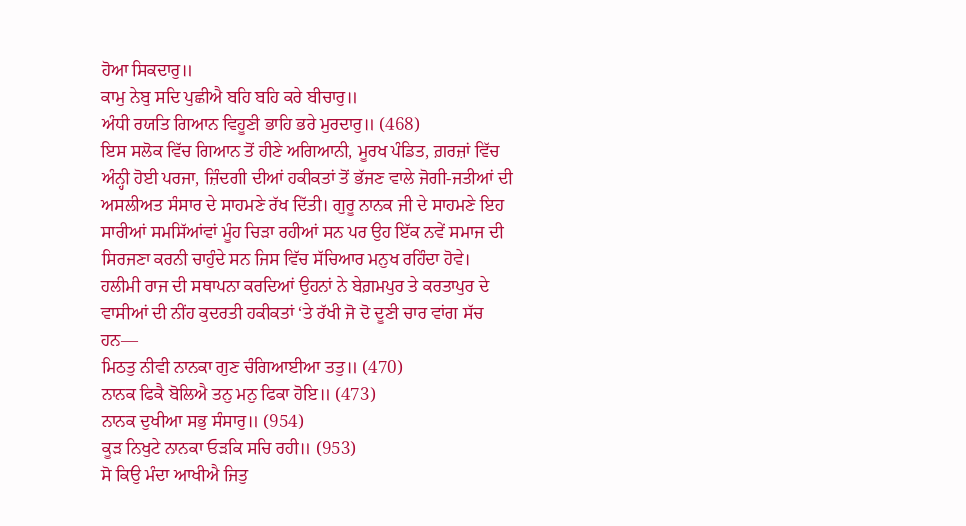ਹੋਆ ਸਿਕਦਾਰੁ॥
ਕਾਮੁ ਨੇਬੁ ਸਦਿ ਪੁਛੀਐ ਬਹਿ ਬਹਿ ਕਰੇ ਬੀਚਾਰੁ॥
ਅੰਧੀ ਰਯਤਿ ਗਿਆਨ ਵਿਹੂਣੀ ਭਾਹਿ ਭਰੇ ਮੁਰਦਾਰੁ॥ (468)
ਇਸ ਸਲੋਕ ਵਿੱਚ ਗਿਆਨ ਤੋਂ ਹੀਣੇ ਅਗਿਆਨੀ, ਮੂਰਖ ਪੰਡਿਤ, ਗ਼ਰਜ਼ਾਂ ਵਿੱਚ ਅੰਨ੍ਹੀ ਹੋਈ ਪਰਜਾ, ਜ਼ਿੰਦਗੀ ਦੀਆਂ ਹਕੀਕਤਾਂ ਤੋਂ ਭੱਜਣ ਵਾਲੇ ਜੋਗੀ-ਜਤੀਆਂ ਦੀ ਅਸਲੀਅਤ ਸੰਸਾਰ ਦੇ ਸਾਹਮਣੇ ਰੱਖ ਦਿੱਤੀ। ਗੁਰੂ ਨਾਨਕ ਜੀ ਦੇ ਸਾਹਮਣੇ ਇਹ ਸਾਰੀਆਂ ਸਮਸਿੱਆਂਵਾਂ ਮੂੰਹ ਚਿੜਾ ਰਹੀਆਂ ਸਨ ਪਰ ਉਹ ਇੱਕ ਨਵੇਂ ਸਮਾਜ ਦੀ ਸਿਰਜਣਾ ਕਰਨੀ ਚਾਹੁੰਦੇ ਸਨ ਜਿਸ ਵਿੱਚ ਸੱਚਿਆਰ ਮਨੁਖ ਰਹਿੰਦਾ ਹੋਵੇ। ਹਲੀਮੀ ਰਾਜ ਦੀ ਸਥਾਪਨਾ ਕਰਦਿਆਂ ਉਹਨਾਂ ਨੇ ਬੇਗ਼ਮਪੁਰ ਤੇ ਕਰਤਾਪੁਰ ਦੇ ਵਾਸੀਆਂ ਦੀ ਨੀਂਹ ਕੁਦਰਤੀ ਹਕੀਕਤਾਂ ‘ਤੇ ਰੱਖੀ ਜੋ ਦੋ ਦੂਣੀ ਚਾਰ ਵਾਂਗ ਸੱਚ ਹਨ—
ਮਿਠਤੁ ਨੀਵੀ ਨਾਨਕਾ ਗੁਣ ਚੰਗਿਆਈਆ ਤਤੁ॥ (470)
ਨਾਨਕ ਫਿਕੈ ਬੋਲਿਐ ਤਨੁ ਮਨੁ ਫਿਕਾ ਹੋਇ॥ (473)
ਨਾਨਕ ਦੁਖੀਆ ਸਭੁ ਸੰਸਾਰੁ॥ (954)
ਕੂੜ ਨਿਖੁਟੇ ਨਾਨਕਾ ਓੜਕਿ ਸਚਿ ਰਹੀ॥ (953)
ਸੋ ਕਿਉ ਮੰਦਾ ਆਖੀਐ ਜਿਤੁ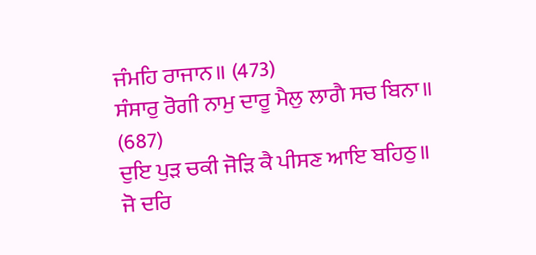ਜੰਮਹਿ ਰਾਜਾਨ॥ (473)
ਸੰਸਾਰੁ ਰੋਗੀ ਨਾਮੁ ਦਾਰੂ ਮੈਲੁ ਲਾਗੈ ਸਚ ਬਿਨਾ॥ (687)
ਦੁਇ ਪੁੜ ਚਕੀ ਜੋੜਿ ਕੈ ਪੀਸਣ ਆਇ ਬਹਿਠੁ॥
ਜੋ ਦਰਿ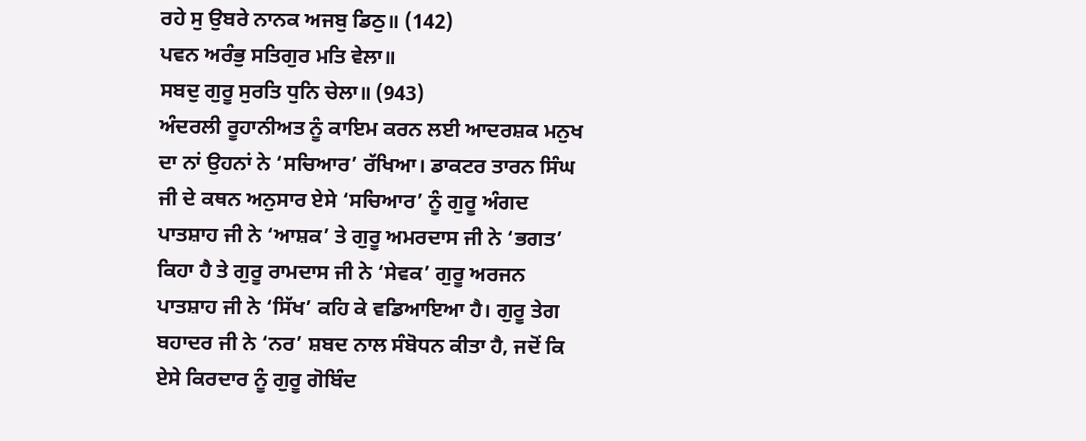ਰਹੇ ਸੁ ਉਬਰੇ ਨਾਨਕ ਅਜਬੁ ਡਿਠੁ॥ (142)
ਪਵਨ ਅਰੰਭੁ ਸਤਿਗੁਰ ਮਤਿ ਵੇਲਾ॥
ਸਬਦੁ ਗੁਰੂ ਸੁਰਤਿ ਧੁਨਿ ਚੇਲਾ॥ (943)
ਅੰਦਰਲੀ ਰੂਹਾਨੀਅਤ ਨੂੰ ਕਾਇਮ ਕਰਨ ਲਈ ਆਦਰਸ਼ਕ ਮਨੁਖ ਦਾ ਨਾਂ ਉਹਨਾਂ ਨੇ ‘ਸਚਿਆਰ’ ਰੱਖਿਆ। ਡਾਕਟਰ ਤਾਰਨ ਸਿੰਘ ਜੀ ਦੇ ਕਥਨ ਅਨੁਸਾਰ ਏਸੇ ‘ਸਚਿਆਰ’ ਨੂੰ ਗੁਰੂ ਅੰਗਦ ਪਾਤਸ਼ਾਹ ਜੀ ਨੇ ‘ਆਸ਼ਕ’ ਤੇ ਗੁਰੂ ਅਮਰਦਾਸ ਜੀ ਨੇ ‘ਭਗਤ’ ਕਿਹਾ ਹੈ ਤੇ ਗੁਰੂ ਰਾਮਦਾਸ ਜੀ ਨੇ ‘ਸੇਵਕ’ ਗੁਰੂ ਅਰਜਨ ਪਾਤਸ਼ਾਹ ਜੀ ਨੇ ‘ਸਿੱਖ’ ਕਹਿ ਕੇ ਵਡਿਆਇਆ ਹੈ। ਗੁਰੂ ਤੇਗ ਬਹਾਦਰ ਜੀ ਨੇ ‘ਨਰ’ ਸ਼ਬਦ ਨਾਲ ਸੰਬੋਧਨ ਕੀਤਾ ਹੈ, ਜਦੋਂ ਕਿ ਏਸੇ ਕਿਰਦਾਰ ਨੂੰ ਗੁਰੂ ਗੋਬਿੰਦ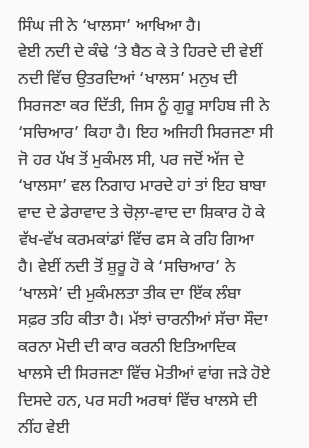ਸਿੰਘ ਜੀ ਨੇ ‘ਖਾਲਸਾ’ ਆਖਿਆ ਹੈ।
ਵੇਈ ਨਦੀ ਦੇ ਕੰਢੇ ‘ਤੇ ਬੈਠ ਕੇ ਤੇ ਹਿਰਦੇ ਦੀ ਵੇਈਂ ਨਦੀ ਵਿੱਚ ਉਤਰਦਿਆਂ ‘ਖਾਲਸ’ ਮਨੁਖ ਦੀ ਸਿਰਜਣਾ ਕਰ ਦਿੱਤੀ, ਜਿਸ ਨੂੰ ਗੁਰੂ ਸਾਹਿਬ ਜੀ ਨੇ ‘ਸਚਿਆਰ’ ਕਿਹਾ ਹੈ। ਇਹ ਅਜਿਹੀ ਸਿਰਜਣਾ ਸੀ ਜੋ ਹਰ ਪੱਖ ਤੋਂ ਮੁਕੰਮਲ ਸੀ, ਪਰ ਜਦੋਂ ਅੱਜ ਦੇ ‘ਖਾਲਸਾ’ ਵਲ ਨਿਗਾਹ ਮਾਰਦੇ ਹਾਂ ਤਾਂ ਇਹ ਬਾਬਾ ਵਾਦ ਦੇ ਡੇਰਾਵਾਦ ਤੇ ਚੋਲ਼ਾ-ਵਾਦ ਦਾ ਸ਼ਿਕਾਰ ਹੋ ਕੇ ਵੱਖ-ਵੱਖ ਕਰਮਕਾਂਡਾਂ ਵਿੱਚ ਫਸ ਕੇ ਰਹਿ ਗਿਆ ਹੈ। ਵੇਈਂ ਨਦੀ ਤੋਂ ਸ਼ੁਰੂ ਹੋ ਕੇ ‘ਸਚਿਆਰ’ ਨੇ ‘ਖਾਲਸੇ’ ਦੀ ਮੁਕੰਮਲਤਾ ਤੀਕ ਦਾ ਇੱਕ ਲੰਬਾ ਸਫ਼ਰ ਤਹਿ ਕੀਤਾ ਹੈ। ਮੱਝਾਂ ਚਾਰਨੀਆਂ ਸੱਚਾ ਸੌਦਾ ਕਰਨਾ ਮੋਦੀ ਦੀ ਕਾਰ ਕਰਨੀ ਇਤਿਆਦਿਕ ਖਾਲਸੇ ਦੀ ਸਿਰਜਣਾ ਵਿੱਚ ਮੋਤੀਆਂ ਵਾਂਗ ਜੜੇ ਹੋਏ ਦਿਸਦੇ ਹਨ, ਪਰ ਸਹੀ ਅਰਥਾਂ ਵਿੱਚ ਖਾਲਸੇ ਦੀ ਨੀਂਹ ਵੇਈ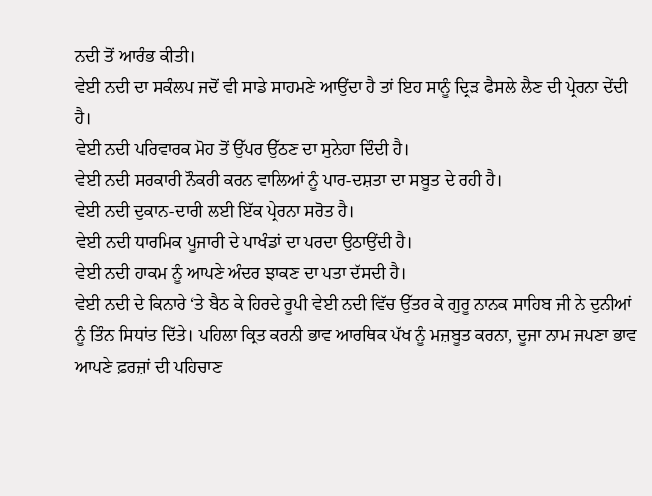ਨਦੀ ਤੋਂ ਆਰੰਭ ਕੀਤੀ।
ਵੇਈ ਨਦੀ ਦਾ ਸਕੰਲਪ ਜਦੋਂ ਵੀ ਸਾਡੇ ਸਾਹਮਣੇ ਆਉਂਦਾ ਹੈ ਤਾਂ ਇਹ ਸਾਨੂੰ ਦ੍ਰਿੜ ਫੈਸਲੇ ਲੈਣ ਦੀ ਪ੍ਰੇਰਨਾ ਦੇਂਦੀ ਹੈ।
ਵੇਈ ਨਦੀ ਪਰਿਵਾਰਕ ਮੋਹ ਤੋਂ ਉੱਪਰ ਉੱਠਣ ਦਾ ਸੁਨੇਹਾ ਦਿੰਦੀ ਹੈ।
ਵੇਈ ਨਦੀ ਸਰਕਾਰੀ ਨੌਕਰੀ ਕਰਨ ਵਾਲਿਆਂ ਨੂੰ ਪਾਰ-ਦਸ਼ਤਾ ਦਾ ਸਬੂਤ ਦੇ ਰਹੀ ਹੈ।
ਵੇਈ ਨਦੀ ਦੁਕਾਨ-ਦਾਰੀ ਲਈ ਇੱਕ ਪ੍ਰੇਰਨਾ ਸਰੋਤ ਹੈ।
ਵੇਈ ਨਦੀ ਧਾਰਮਿਕ ਪੂਜਾਰੀ ਦੇ ਪਾਖੰਡਾਂ ਦਾ ਪਰਦਾ ਉਠਾਉਂਦੀ ਹੈ।
ਵੇਈ ਨਦੀ ਹਾਕਮ ਨੂੰ ਆਪਣੇ ਅੰਦਰ ਝਾਕਣ ਦਾ ਪਤਾ ਦੱਸਦੀ ਹੈ।
ਵੇਈ ਨਦੀ ਦੇ ਕਿਨਾਰੇ ‘ਤੇ ਬੈਠ ਕੇ ਹਿਰਦੇ ਰੂਪੀ ਵੇਈ ਨਦੀ ਵਿੱਚ ਉੱਤਰ ਕੇ ਗੁਰੂ ਨਾਨਕ ਸਾਹਿਬ ਜੀ ਨੇ ਦੁਨੀਆਂ ਨੂੰ ਤਿੰਨ ਸਿਧਾਂਤ ਦਿੱਤੇ। ਪਹਿਲਾ ਕ੍ਰਿਤ ਕਰਨੀ ਭਾਵ ਆਰਥਿਕ ਪੱਖ ਨੂੰ ਮਜ਼ਬੂਤ ਕਰਨਾ, ਦੂਜਾ ਨਾਮ ਜਪਣਾ ਭਾਵ ਆਪਣੇ ਫ਼ਰਜ਼ਾਂ ਦੀ ਪਹਿਚਾਣ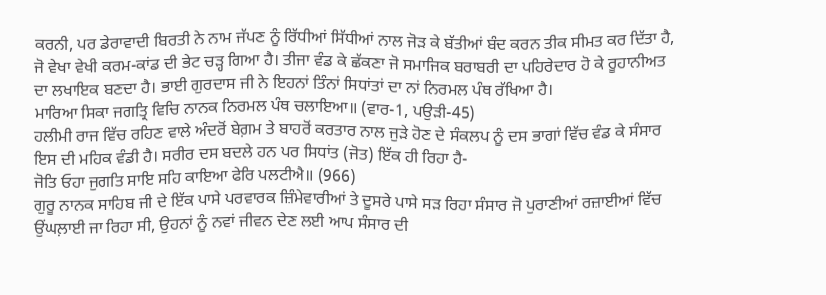ਕਰਨੀ, ਪਰ ਡੇਰਾਵਾਦੀ ਬਿਰਤੀ ਨੇ ਨਾਮ ਜੱਪਣ ਨੂੰ ਰਿੱਧੀਆਂ ਸਿੱਧੀਆਂ ਨਾਲ ਜੋੜ ਕੇ ਬੱਤੀਆਂ ਬੰਦ ਕਰਨ ਤੀਕ ਸੀਮਤ ਕਰ ਦਿੱਤਾ ਹੈ, ਜੋ ਵੇਖਾ ਵੇਖੀ ਕਰਮ-ਕਾਂਡ ਦੀ ਭੇਟ ਚੜ੍ਹ ਗਿਆ ਹੈ। ਤੀਜਾ ਵੰਡ ਕੇ ਛੱਕਣਾ ਜੋ ਸਮਾਜਿਕ ਬਰਾਬਰੀ ਦਾ ਪਹਿਰੇਦਾਰ ਹੋ ਕੇ ਰੂਹਾਨੀਅਤ ਦਾ ਲਖਾਇਕ ਬਣਦਾ ਹੈ। ਭਾਈ ਗੁਰਦਾਸ ਜੀ ਨੇ ਇਹਨਾਂ ਤਿੰਨਾਂ ਸਿਧਾਂਤਾਂ ਦਾ ਨਾਂ ਨਿਰਮਲ ਪੰਥ ਰੱਖਿਆ ਹੈ।
ਮਾਰਿਆ ਸਿਕਾ ਜਗਤ੍ਰਿ ਵਿਚਿ ਨਾਨਕ ਨਿਰਮਲ ਪੰਥ ਚਲਾਇਆ॥ (ਵਾਰ-1, ਪਉੜੀ-45)
ਹਲੀਮੀ ਰਾਜ ਵਿੱਚ ਰਹਿਣ ਵਾਲੇ ਅੰਦਰੋਂ ਬੇਗ਼ਮ ਤੇ ਬਾਹਰੋਂ ਕਰਤਾਰ ਨਾਲ ਜੁੜੇ ਹੋਣ ਦੇ ਸੰਕਲਪ ਨੂੰ ਦਸ ਭਾਗਾਂ ਵਿੱਚ ਵੰਡ ਕੇ ਸੰਸਾਰ ਇਸ ਦੀ ਮਹਿਕ ਵੰਡੀ ਹੈ। ਸਰੀਰ ਦਸ ਬਦਲੇ ਹਨ ਪਰ ਸਿਧਾਂਤ (ਜੋਤ) ਇੱਕ ਹੀ ਰਿਹਾ ਹੈ-
ਜੋਤਿ ਓਹਾ ਜੁਗਤਿ ਸਾਇ ਸਹਿ ਕਾਇਆ ਫੇਰਿ ਪਲਟੀਐ॥ (966)
ਗੁਰੂ ਨਾਨਕ ਸਾਹਿਬ ਜੀ ਦੇ ਇੱਕ ਪਾਸੇ ਪਰਵਾਰਕ ਜ਼ਿੰਮੇਵਾਰੀਆਂ ਤੇ ਦੂਸਰੇ ਪਾਸੇ ਸੜ ਰਿਹਾ ਸੰਸਾਰ ਜੋ ਪੁਰਾਣੀਆਂ ਰਜ਼ਾਈਆਂ ਵਿੱਚ ਉਂਘਲ਼ਾਈ ਜਾ ਰਿਹਾ ਸੀ, ਉਹਨਾਂ ਨੂੰ ਨਵਾਂ ਜੀਵਨ ਦੇਣ ਲਈ ਆਪ ਸੰਸਾਰ ਦੀ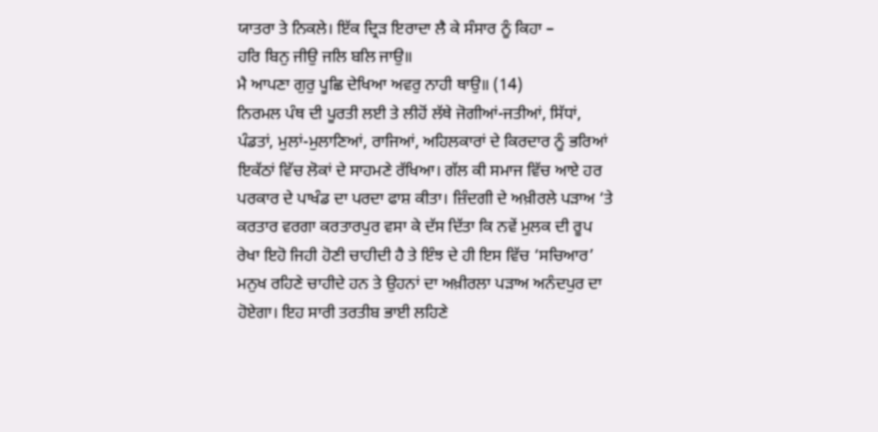ਯਾਤਰਾ ਤੇ ਨਿਕਲੇ। ਇੱਕ ਦ੍ਰਿੜ ਇਰਾਦਾ ਲੈ ਕੇ ਸੰਸਾਰ ਨੂੰ ਕਿਹਾ –
ਹਰਿ ਬਿਨੁ ਜੀਉ ਜਲਿ ਬਲਿ ਜਾਉ॥
ਮੈ ਆਪਣਾ ਗੁਰੁ ਪੂਛਿ ਦੇਖਿਆ ਅਵਰੁ ਨਾਹੀ ਥਾਉ॥ (14)
ਨਿਰਮਲ ਪੰਥ ਦੀ ਪੂਰਤੀ ਲਈ ਤੇ ਲੀਹੋਂ ਲੱਥੇ ਜੋਗੀਆਂ-ਜਤੀਆਂ, ਸਿੱਧਾਂ, ਪੰਡਤਾਂ, ਮੁਲਾਂ-ਮੁਲਾਣਿਆਂ, ਰਾਜਿਆਂ, ਅਹਿਲਕਾਰਾਂ ਦੇ ਕਿਰਦਾਰ ਨੂੰ ਭਰਿਆਂ ਇਕੱਠਾਂ ਵਿੱਚ ਲੋਕਾਂ ਦੇ ਸਾਹਮਣੇ ਰੱਖਿਆ। ਗੱਲ ਕੀ ਸਮਾਜ ਵਿੱਚ ਆਏ ਹਰ ਪਰਕਾਰ ਦੇ ਪਾਖੰਡ ਦਾ ਪਰਦਾ ਫਾਸ਼ ਕੀਤਾ। ਜ਼ਿੰਦਗੀ ਦੇ ਅਖ਼ੀਰਲੇ ਪੜਾਅ ‘ਤੇ ਕਰਤਾਰ ਵਰਗਾ ਕਰਤਾਰਪੁਰ ਵਸਾ ਕੇ ਦੱਸ ਦਿੱਤਾ ਕਿ ਨਵੇਂ ਮੁਲਕ ਦੀ ਰੂਪ ਰੇਖਾ ਇਹੋ ਜਿਹੀ ਹੋਣੀ ਚਾਹੀਦੀ ਹੈ ਤੇ ਇੰਝ ਦੇ ਹੀ ਇਸ ਵਿੱਚ ‘ਸਚਿਆਰ’ ਮਨੁਖ ਰਹਿਣੇ ਚਾਹੀਦੇ ਹਨ ਤੇ ਉਹਨਾਂ ਦਾ ਅਖ਼ੀਰਲਾ ਪੜਾਅ ਅਨੰਦਪੁਰ ਦਾ ਹੋਏਗਾ। ਇਹ ਸਾਰੀ ਤਰਤੀਬ ਭਾਈ ਲਹਿਣੇ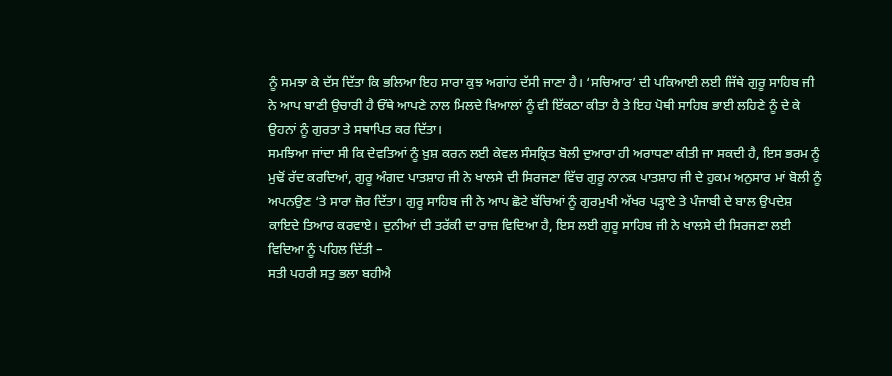ਨੂੰ ਸਮਝਾ ਕੇ ਦੱਸ ਦਿੱਤਾ ਕਿ ਭਲਿਆ ਇਹ ਸਾਰਾ ਕੁਝ ਅਗਾਂਹ ਦੱਸੀ ਜਾਣਾ ਹੈ। ‘ਸਚਿਆਰ’ ਦੀ ਪਕਿਆਈ ਲਈ ਜਿੱਥੇ ਗੁਰੂ ਸਾਹਿਬ ਜੀ ਨੇ ਆਪ ਬਾਣੀ ਉਚਾਰੀ ਹੈ ਓੱਥੇ ਆਪਣੇ ਨਾਲ ਮਿਲਦੇ ਖ਼ਿਆਲਾਂ ਨੂੰ ਵੀ ਇੱਕਠਾ ਕੀਤਾ ਹੈ ਤੇ ਇਹ ਪੋਥੀ ਸਾਹਿਬ ਭਾਈ ਲਹਿਣੇ ਨੂੰ ਦੇ ਕੇ ਉਹਨਾਂ ਨੂੰ ਗੁਰਤਾ ਤੇ ਸਥਾਪਿਤ ਕਰ ਦਿੱਤਾ।
ਸਮਝਿਆ ਜਾਂਦਾ ਸੀ ਕਿ ਦੇਵਤਿਆਂ ਨੂੰ ਖ਼ੁਸ਼ ਕਰਨ ਲਈ ਕੇਵਲ ਸੰਸਕ੍ਰਿਤ ਬੋਲੀ ਦੁਆਰਾ ਹੀ ਅਰਾਧਣਾ ਕੀਤੀ ਜਾ ਸਕਦੀ ਹੈ, ਇਸ ਭਰਮ ਨੂੰ ਮੁਢੋਂ ਰੱਦ ਕਰਦਿਆਂ, ਗੁਰੂ ਅੰਗਦ ਪਾਤਸ਼ਾਹ ਜੀ ਨੇ ਖਾਲਸੇ ਦੀ ਸਿਰਜਣਾ ਵਿੱਚ ਗੁਰੂ ਨਾਨਕ ਪਾਤਸ਼ਾਹ ਜੀ ਦੇ ਹੁਕਮ ਅਨੁਸਾਰ ਮਾਂ ਬੋਲੀ ਨੂੰ ਅਪਨਉਣ ‘ਤੇ ਸਾਰਾ ਜ਼ੋਰ ਦਿੱਤਾ। ਗੁਰੂ ਸਾਹਿਬ ਜੀ ਨੇ ਆਪ ਛੋਟੇ ਬੱਚਿਆਂ ਨੂੰ ਗੁਰਮੁਖੀ ਅੱਖਰ ਪੜ੍ਹਾਏ ਤੇ ਪੰਜਾਬੀ ਦੇ ਬਾਲ ਉਪਦੇਸ਼ ਕਾਇਦੇ ਤਿਆਰ ਕਰਵਾਏ। ਦੁਨੀਆਂ ਦੀ ਤਰੱਕੀ ਦਾ ਰਾਜ਼ ਵਿਦਿਆ ਹੈ, ਇਸ ਲਈ ਗੁਰੂ ਸਾਹਿਬ ਜੀ ਨੇ ਖਾਲਸੇ ਦੀ ਸਿਰਜਣਾ ਲਈ ਵਿਦਿਆ ਨੂੰ ਪਹਿਲ ਦਿੱਤੀ –
ਸਤੀ ਪਹਰੀ ਸਤੁ ਭਲਾ ਬਹੀਐ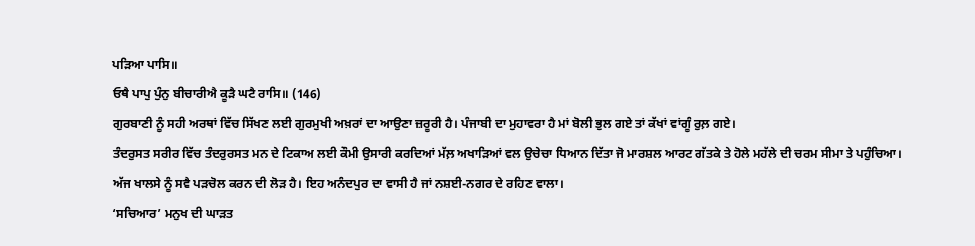ਪੜਿਆ ਪਾਸਿ॥
ਓਥੈ ਪਾਪੁ ਪੁੰਨੁ ਬੀਚਾਰੀਐ ਕੂੜੈ ਘਟੈ ਰਾਸਿ॥ (146)
ਗੁਰਬਾਣੀ ਨੂੰ ਸਹੀ ਅਰਥਾਂ ਵਿੱਚ ਸਿੱਖਣ ਲਈ ਗੁਰਮੁਖੀ ਅਖ਼ਰਾਂ ਦਾ ਆਉਣਾ ਜ਼ਰੂਰੀ ਹੈ। ਪੰਜਾਬੀ ਦਾ ਮੁਹਾਵਰਾ ਹੈ ਮਾਂ ਬੋਲੀ ਭੁਲ ਗਏ ਤਾਂ ਕੱਖਾਂ ਵਾਂਗੂੰ ਰੁਲ਼ ਗਏ।
ਤੰਦਰੁਸਤ ਸਰੀਰ ਵਿੱਚ ਤੰਦਰੁਰਸਤ ਮਨ ਦੇ ਟਿਕਾਅ ਲਈ ਕੌਮੀ ਉਸਾਰੀ ਕਰਦਿਆਂ ਮੱਲ਼ ਅਖਾੜਿਆਂ ਵਲ ਉਚੇਚਾ ਧਿਆਨ ਦਿੱਤਾ ਜੋ ਮਾਰਸ਼ਲ ਆਰਟ ਗੱਤਕੇ ਤੇ ਹੋਲੇ ਮਹੱਲੇ ਦੀ ਚਰਮ ਸੀਮਾ ਤੇ ਪਹੁੰਚਿਆ। ਅੱਜ ਖਾਲਸੇ ਨੂੰ ਸਵੈ ਪੜਚੋਲ ਕਰਨ ਦੀ ਲੋੜ ਹੈ। ਇਹ ਅਨੰਦਪੁਰ ਦਾ ਵਾਸੀ ਹੈ ਜਾਂ ਨਸ਼ਈ-ਨਗਰ ਦੇ ਰਹਿਣ ਵਾਲਾ।
‘ਸਚਿਆਰ’ ਮਨੁਖ ਦੀ ਘਾੜਤ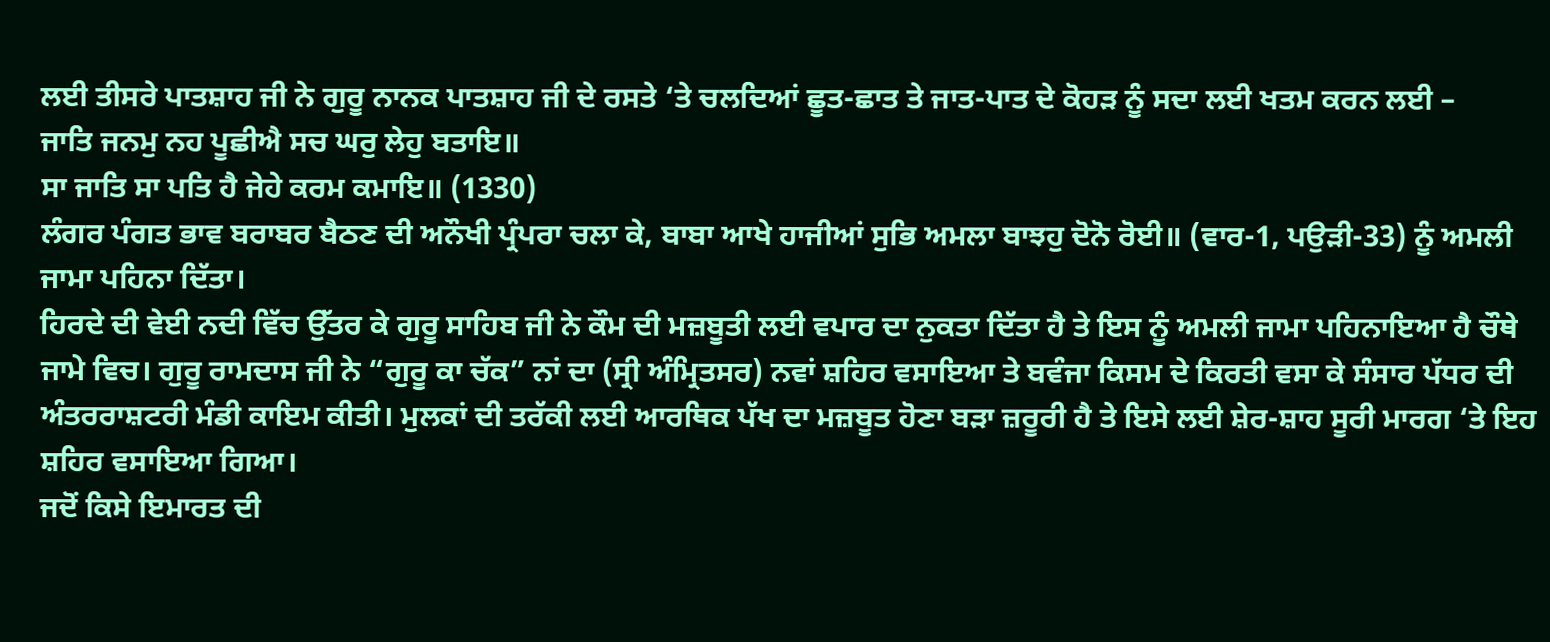ਲਈ ਤੀਸਰੇ ਪਾਤਸ਼ਾਹ ਜੀ ਨੇ ਗੁਰੂ ਨਾਨਕ ਪਾਤਸ਼ਾਹ ਜੀ ਦੇ ਰਸਤੇ ‘ਤੇ ਚਲਦਿਆਂ ਛੂਤ-ਛਾਤ ਤੇ ਜਾਤ-ਪਾਤ ਦੇ ਕੋਹੜ ਨੂੰ ਸਦਾ ਲਈ ਖਤਮ ਕਰਨ ਲਈ –
ਜਾਤਿ ਜਨਮੁ ਨਹ ਪੂਛੀਐ ਸਚ ਘਰੁ ਲੇਹੁ ਬਤਾਇ॥
ਸਾ ਜਾਤਿ ਸਾ ਪਤਿ ਹੈ ਜੇਹੇ ਕਰਮ ਕਮਾਇ॥ (1330)
ਲੰਗਰ ਪੰਗਤ ਭਾਵ ਬਰਾਬਰ ਬੈਠਣ ਦੀ ਅਨੌਖੀ ਪ੍ਰੰਪਰਾ ਚਲਾ ਕੇ, ਬਾਬਾ ਆਖੇ ਹਾਜੀਆਂ ਸੁਭਿ ਅਮਲਾ ਬਾਝਹੁ ਦੋਨੋ ਰੋਈ॥ (ਵਾਰ-1, ਪਉੜੀ-33) ਨੂੰ ਅਮਲੀ ਜਾਮਾ ਪਹਿਨਾ ਦਿੱਤਾ।
ਹਿਰਦੇ ਦੀ ਵੇਈ ਨਦੀ ਵਿੱਚ ਉੱਤਰ ਕੇ ਗੁਰੂ ਸਾਹਿਬ ਜੀ ਨੇ ਕੌਮ ਦੀ ਮਜ਼ਬੂਤੀ ਲਈ ਵਪਾਰ ਦਾ ਨੁਕਤਾ ਦਿੱਤਾ ਹੈ ਤੇ ਇਸ ਨੂੰ ਅਮਲੀ ਜਾਮਾ ਪਹਿਨਾਇਆ ਹੈ ਚੌਥੇ ਜਾਮੇ ਵਿਚ। ਗੁਰੂ ਰਾਮਦਾਸ ਜੀ ਨੇ “ਗੁਰੂ ਕਾ ਚੱਕ” ਨਾਂ ਦਾ (ਸ੍ਰੀ ਅੰਮ੍ਰਿਤਸਰ) ਨਵਾਂ ਸ਼ਹਿਰ ਵਸਾਇਆ ਤੇ ਬਵੰਜਾ ਕਿਸਮ ਦੇ ਕਿਰਤੀ ਵਸਾ ਕੇ ਸੰਸਾਰ ਪੱਧਰ ਦੀ ਅੰਤਰਰਾਸ਼ਟਰੀ ਮੰਡੀ ਕਾਇਮ ਕੀਤੀ। ਮੁਲਕਾਂ ਦੀ ਤਰੱਕੀ ਲਈ ਆਰਥਿਕ ਪੱਖ ਦਾ ਮਜ਼ਬੂਤ ਹੋਣਾ ਬੜਾ ਜ਼ਰੂਰੀ ਹੈ ਤੇ ਇਸੇ ਲਈ ਸ਼ੇਰ-ਸ਼ਾਹ ਸੂਰੀ ਮਾਰਗ ‘ਤੇ ਇਹ ਸ਼ਹਿਰ ਵਸਾਇਆ ਗਿਆ।
ਜਦੋਂ ਕਿਸੇ ਇਮਾਰਤ ਦੀ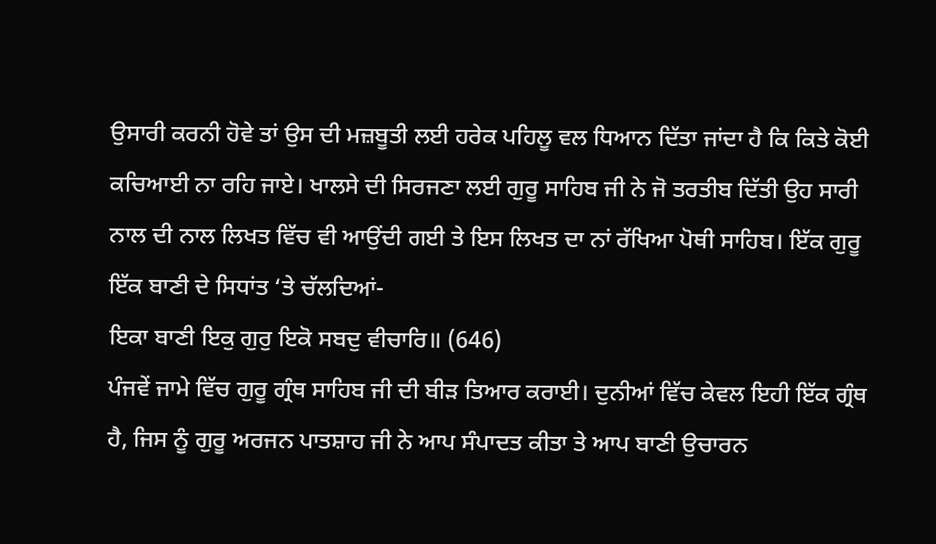ਉਸਾਰੀ ਕਰਨੀ ਹੋਵੇ ਤਾਂ ਉਸ ਦੀ ਮਜ਼ਬੂਤੀ ਲਈ ਹਰੇਕ ਪਹਿਲੂ ਵਲ ਧਿਆਨ ਦਿੱਤਾ ਜਾਂਦਾ ਹੈ ਕਿ ਕਿਤੇ ਕੋਈ ਕਚਿਆਈ ਨਾ ਰਹਿ ਜਾਏ। ਖਾਲਸੇ ਦੀ ਸਿਰਜਣਾ ਲਈ ਗੁਰੂ ਸਾਹਿਬ ਜੀ ਨੇ ਜੋ ਤਰਤੀਬ ਦਿੱਤੀ ਉਹ ਸਾਰੀ ਨਾਲ ਦੀ ਨਾਲ ਲਿਖਤ ਵਿੱਚ ਵੀ ਆਉਂਦੀ ਗਈ ਤੇ ਇਸ ਲਿਖਤ ਦਾ ਨਾਂ ਰੱਖਿਆ ਪੋਥੀ ਸਾਹਿਬ। ਇੱਕ ਗੁਰੂ ਇੱਕ ਬਾਣੀ ਦੇ ਸਿਧਾਂਤ ‘ਤੇ ਚੱਲਦਿਆਂ-
ਇਕਾ ਬਾਣੀ ਇਕੁ ਗੁਰੁ ਇਕੋ ਸਬਦੁ ਵੀਚਾਰਿ॥ (646)
ਪੰਜਵੇਂ ਜਾਮੇ ਵਿੱਚ ਗੁਰੂ ਗ੍ਰੰਥ ਸਾਹਿਬ ਜੀ ਦੀ ਬੀੜ ਤਿਆਰ ਕਰਾਈ। ਦੁਨੀਆਂ ਵਿੱਚ ਕੇਵਲ ਇਹੀ ਇੱਕ ਗ੍ਰੰਥ ਹੈ, ਜਿਸ ਨੂੰ ਗੁਰੂ ਅਰਜਨ ਪਾਤਸ਼ਾਹ ਜੀ ਨੇ ਆਪ ਸੰਪਾਦਤ ਕੀਤਾ ਤੇ ਆਪ ਬਾਣੀ ਉਚਾਰਨ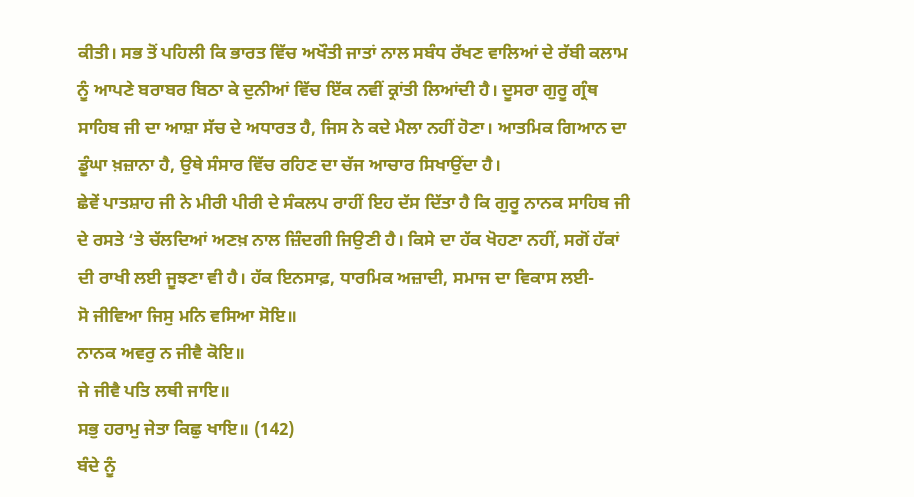ਕੀਤੀ। ਸਭ ਤੋਂ ਪਹਿਲੀ ਕਿ ਭਾਰਤ ਵਿੱਚ ਅਖੌਤੀ ਜਾਤਾਂ ਨਾਲ ਸਬੰਧ ਰੱਖਣ ਵਾਲਿਆਂ ਦੇ ਰੱਬੀ ਕਲਾਮ ਨੂੰ ਆਪਣੇ ਬਰਾਬਰ ਬਿਠਾ ਕੇ ਦੁਨੀਆਂ ਵਿੱਚ ਇੱਕ ਨਵੀਂ ਕ੍ਰਾਂਤੀ ਲਿਆਂਦੀ ਹੈ। ਦੂਸਰਾ ਗੁਰੂ ਗ੍ਰੰਥ ਸਾਹਿਬ ਜੀ ਦਾ ਆਸ਼ਾ ਸੱਚ ਦੇ ਅਧਾਰਤ ਹੈ, ਜਿਸ ਨੇ ਕਦੇ ਮੈਲਾ ਨਹੀਂ ਹੋਣਾ। ਆਤਮਿਕ ਗਿਆਨ ਦਾ ਡੂੰਘਾ ਖ਼ਜ਼ਾਨਾ ਹੈ, ਉਥੇ ਸੰਸਾਰ ਵਿੱਚ ਰਹਿਣ ਦਾ ਚੱਜ ਆਚਾਰ ਸਿਖਾਉਂਦਾ ਹੈ।
ਛੇਵੇਂ ਪਾਤਸ਼ਾਹ ਜੀ ਨੇ ਮੀਰੀ ਪੀਰੀ ਦੇ ਸੰਕਲਪ ਰਾਹੀਂ ਇਹ ਦੱਸ ਦਿੱਤਾ ਹੈ ਕਿ ਗੁਰੂ ਨਾਨਕ ਸਾਹਿਬ ਜੀ ਦੇ ਰਸਤੇ ‘ਤੇ ਚੱਲਦਿਆਂ ਅਣਖ਼ ਨਾਲ ਜ਼ਿੰਦਗੀ ਜਿਉਣੀ ਹੈ। ਕਿਸੇ ਦਾ ਹੱਕ ਖੋਹਣਾ ਨਹੀਂ, ਸਗੋਂ ਹੱਕਾਂ ਦੀ ਰਾਖੀ ਲਈ ਜੂਝਣਾ ਵੀ ਹੈ। ਹੱਕ ਇਨਸਾਫ਼, ਧਾਰਮਿਕ ਅਜ਼ਾਦੀ, ਸਮਾਜ ਦਾ ਵਿਕਾਸ ਲਈ-
ਸੋ ਜੀਵਿਆ ਜਿਸੁ ਮਨਿ ਵਸਿਆ ਸੋਇ॥
ਨਾਨਕ ਅਵਰੁ ਨ ਜੀਵੈ ਕੋਇ॥
ਜੇ ਜੀਵੈ ਪਤਿ ਲਥੀ ਜਾਇ॥
ਸਭੁ ਹਰਾਮੁ ਜੇਤਾ ਕਿਛੁ ਖਾਇ॥ (142)
ਬੰਦੇ ਨੂੰ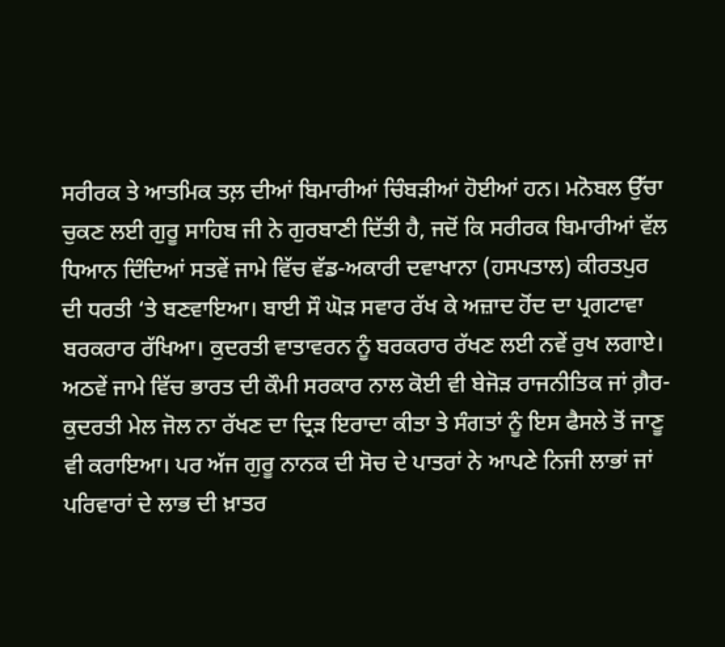ਸਰੀਰਕ ਤੇ ਆਤਮਿਕ ਤਲ਼ ਦੀਆਂ ਬਿਮਾਰੀਆਂ ਚਿੰਬੜੀਆਂ ਹੋਈਆਂ ਹਨ। ਮਨੋਬਲ ਉੱਚਾ ਚੁਕਣ ਲਈ ਗੁਰੂ ਸਾਹਿਬ ਜੀ ਨੇ ਗੁਰਬਾਣੀ ਦਿੱਤੀ ਹੈ, ਜਦੋਂ ਕਿ ਸਰੀਰਕ ਬਿਮਾਰੀਆਂ ਵੱਲ ਧਿਆਨ ਦਿੰਦਿਆਂ ਸਤਵੇਂ ਜਾਮੇ ਵਿੱਚ ਵੱਡ-ਅਕਾਰੀ ਦਵਾਖਾਨਾ (ਹਸਪਤਾਲ) ਕੀਰਤਪੁਰ ਦੀ ਧਰਤੀ ‘ਤੇ ਬਣਵਾਇਆ। ਬਾਈ ਸੌ ਘੋੜ ਸਵਾਰ ਰੱਖ ਕੇ ਅਜ਼ਾਦ ਹੋਂਦ ਦਾ ਪ੍ਰਗਟਾਵਾ ਬਰਕਰਾਰ ਰੱਖਿਆ। ਕੁਦਰਤੀ ਵਾਤਾਵਰਨ ਨੂੰ ਬਰਕਰਾਰ ਰੱਖਣ ਲਈ ਨਵੇਂ ਰੁਖ ਲਗਾਏ।
ਅਠਵੇਂ ਜਾਮੇ ਵਿੱਚ ਭਾਰਤ ਦੀ ਕੌਮੀ ਸਰਕਾਰ ਨਾਲ ਕੋਈ ਵੀ ਬੇਜੋੜ ਰਾਜਨੀਤਿਕ ਜਾਂ ਗ਼ੈਰ-ਕੁਦਰਤੀ ਮੇਲ ਜੋਲ ਨਾ ਰੱਖਣ ਦਾ ਦ੍ਰਿੜ ਇਰਾਦਾ ਕੀਤਾ ਤੇ ਸੰਗਤਾਂ ਨੂੰ ਇਸ ਫੈਸਲੇ ਤੋਂ ਜਾਣੂ ਵੀ ਕਰਾਇਆ। ਪਰ ਅੱਜ ਗੁਰੂ ਨਾਨਕ ਦੀ ਸੋਚ ਦੇ ਪਾਤਰਾਂ ਨੇ ਆਪਣੇ ਨਿਜੀ ਲਾਭਾਂ ਜਾਂ ਪਰਿਵਾਰਾਂ ਦੇ ਲਾਭ ਦੀ ਖ਼ਾਤਰ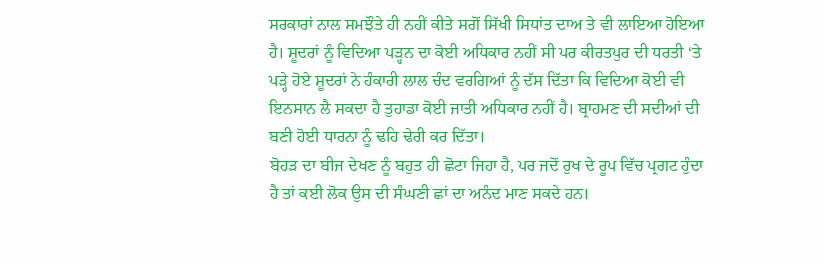ਸਰਕਾਰਾਂ ਨਾਲ ਸਮਝੌਤੇ ਹੀ ਨਹੀਂ ਕੀਤੇ ਸਗੋਂ ਸਿੱਖੀ ਸਿਧਾਂਤ ਦਾਅ ਤੇ ਵੀ ਲਾਇਆ ਹੋਇਆ ਹੈ। ਸ਼ੂਦਰਾਂ ਨੂੰ ਵਿਦਿਆ ਪੜ੍ਹਨ ਦਾ ਕੋਈ ਅਧਿਕਾਰ ਨਹੀਂ ਸੀ ਪਰ ਕੀਰਤਪੁਰ ਦੀ ਧਰਤੀ ‘ਤੇ ਪੜ੍ਹੇ ਹੋਏ ਸ਼ੂਦਰਾਂ ਨੇ ਹੰਕਾਰੀ ਲਾਲ ਚੰਦ ਵਰਗਿਆਂ ਨੂੰ ਦੱਸ ਦਿੱਤਾ ਕਿ ਵਿਦਿਆ ਕੋਈ ਵੀ ਇਨਸਾਨ ਲੈ ਸਕਦਾ ਹੈ ਤੁਹਾਡਾ ਕੋਈ ਜਾਤੀ ਅਧਿਕਾਰ ਨਹੀਂ ਹੈ। ਬ੍ਰਾਹਮਣ ਦੀ ਸਦੀਆਂ ਦੀ ਬਣੀ ਹੋਈ ਧਾਰਨਾ ਨੂੰ ਢਹਿ ਢੇਰੀ ਕਰ ਦਿੱਤਾ।
ਬੋਹੜ ਦਾ ਬੀਜ ਦੇਖਣ ਨੂੰ ਬਹੁਤ ਹੀ ਛੋਟਾ ਜਿਹਾ ਹੈ, ਪਰ ਜਦੋਂ ਰੁਖ ਦੇ ਰੂਪ ਵਿੱਚ ਪ੍ਰਗਟ ਹੁੰਦਾ ਹੈ ਤਾਂ ਕਈ ਲੋਕ ਉਸ ਦੀ ਸੰਘਣੀ ਛਾਂ ਦਾ ਅਨੰਦ ਮਾਣ ਸਕਦੇ ਹਨ।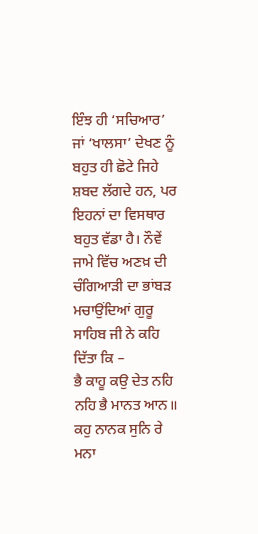ਇੰਝ ਹੀ ‘ਸਚਿਆਰ’ ਜਾਂ ‘ਖਾਲਸਾ’ ਦੇਖਣ ਨੂੰ ਬਹੁਤ ਹੀ ਛੋਟੇ ਜਿਹੇ ਸ਼ਬਦ ਲੱਗਦੇ ਹਨ, ਪਰ ਇਹਨਾਂ ਦਾ ਵਿਸਥਾਰ ਬਹੁਤ ਵੱਡਾ ਹੈ। ਨੌਵੇਂ ਜਾਮੇ ਵਿੱਚ ਅਣਖ਼ ਦੀ ਚੰਗਿਆੜੀ ਦਾ ਭਾਂਬੜ ਮਚਾਉਂਦਿਆਂ ਗੁਰੂ ਸਾਹਿਬ ਜੀ ਨੇ ਕਹਿ ਦਿੱਤਾ ਕਿ –
ਭੈ ਕਾਹੂ ਕਉ ਦੇਤ ਨਹਿ ਨਹਿ ਭੈ ਮਾਨਤ ਆਨ॥
ਕਹੁ ਨਾਨਕ ਸੁਨਿ ਰੇ ਮਨਾ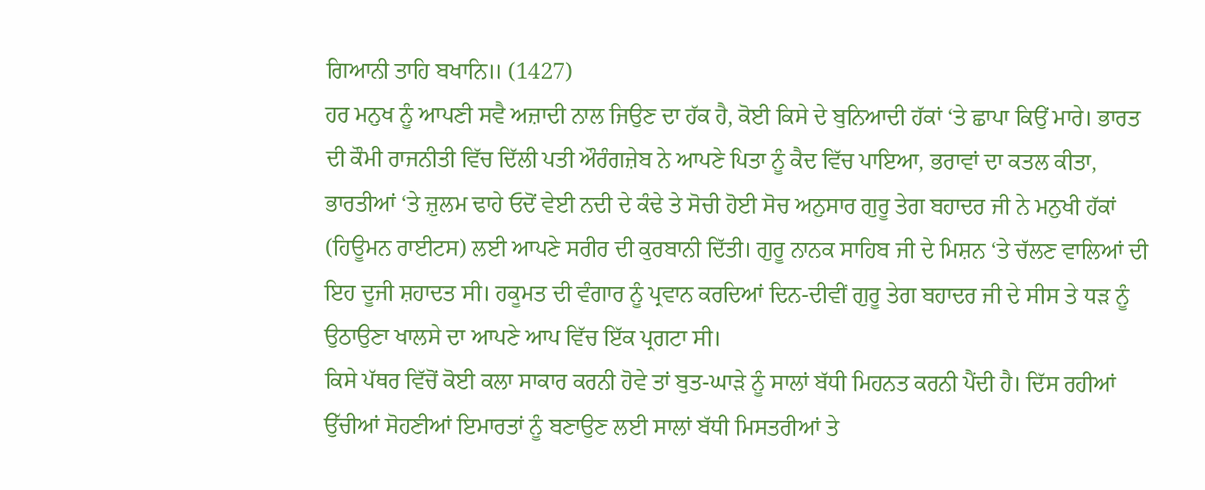ਗਿਆਨੀ ਤਾਹਿ ਬਖਾਨਿ॥ (1427)
ਹਰ ਮਨੁਖ ਨੂੰ ਆਪਣੀ ਸਵੈ ਅਜ਼ਾਦੀ ਨਾਲ ਜਿਉਣ ਦਾ ਹੱਕ ਹੈ, ਕੋਈ ਕਿਸੇ ਦੇ ਬੁਨਿਆਦੀ ਹੱਕਾਂ ‘ਤੇ ਛਾਪਾ ਕਿਉਂ ਮਾਰੇ। ਭਾਰਤ ਦੀ ਕੌਮੀ ਰਾਜਨੀਤੀ ਵਿੱਚ ਦਿੱਲੀ ਪਤੀ ਔਰੰਗਜ਼ੇਬ ਨੇ ਆਪਣੇ ਪਿਤਾ ਨੂੰ ਕੈਦ ਵਿੱਚ ਪਾਇਆ, ਭਰਾਵਾਂ ਦਾ ਕਤਲ ਕੀਤਾ, ਭਾਰਤੀਆਂ ‘ਤੇ ਜ਼ੁਲਮ ਢਾਹੇ ਓਦੋਂ ਵੇਈ ਨਦੀ ਦੇ ਕੰਢੇ ਤੇ ਸੋਚੀ ਹੋਈ ਸੋਚ ਅਨੁਸਾਰ ਗੁਰੂ ਤੇਗ ਬਹਾਦਰ ਜੀ ਨੇ ਮਨੁਖੀ ਹੱਕਾਂ (ਹਿਊਮਨ ਰਾਈਟਸ) ਲਈ ਆਪਣੇ ਸਰੀਰ ਦੀ ਕੁਰਬਾਨੀ ਦਿੱਤੀ। ਗੁਰੂ ਨਾਨਕ ਸਾਹਿਬ ਜੀ ਦੇ ਮਿਸ਼ਨ ‘ਤੇ ਚੱਲਣ ਵਾਲਿਆਂ ਦੀ ਇਹ ਦੂਜੀ ਸ਼ਹਾਦਤ ਸੀ। ਹਕੂਮਤ ਦੀ ਵੰਗਾਰ ਨੂੰ ਪ੍ਰਵਾਨ ਕਰਦਿਆਂ ਦਿਨ-ਦੀਵੀਂ ਗੁਰੂ ਤੇਗ ਬਹਾਦਰ ਜੀ ਦੇ ਸੀਸ ਤੇ ਧੜ ਨੂੰ ਉਠਾਉਣਾ ਖਾਲਸੇ ਦਾ ਆਪਣੇ ਆਪ ਵਿੱਚ ਇੱਕ ਪ੍ਰਗਟਾ ਸੀ।
ਕਿਸੇ ਪੱਥਰ ਵਿੱਚੋਂ ਕੋਈ ਕਲਾ ਸਾਕਾਰ ਕਰਨੀ ਹੋਵੇ ਤਾਂ ਬੁਤ-ਘਾੜੇ ਨੂੰ ਸਾਲਾਂ ਬੱਧੀ ਮਿਹਨਤ ਕਰਨੀ ਪੈਂਦੀ ਹੈ। ਦਿੱਸ ਰਹੀਆਂ ਉੱਚੀਆਂ ਸੋਹਣੀਆਂ ਇਮਾਰਤਾਂ ਨੂੰ ਬਣਾਉਣ ਲਈ ਸਾਲਾਂ ਬੱਧੀ ਮਿਸਤਰੀਆਂ ਤੇ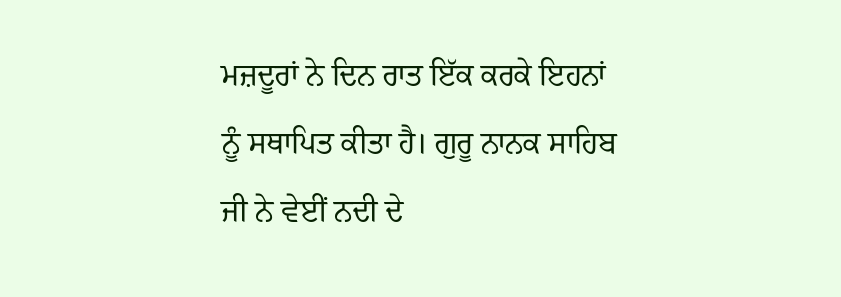ਮਜ਼ਦੂਰਾਂ ਨੇ ਦਿਨ ਰਾਤ ਇੱਕ ਕਰਕੇ ਇਹਨਾਂ ਨੂੰ ਸਥਾਪਿਤ ਕੀਤਾ ਹੈ। ਗੁਰੂ ਨਾਨਕ ਸਾਹਿਬ ਜੀ ਨੇ ਵੇਈਂ ਨਦੀ ਦੇ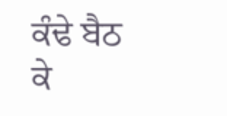ਕੰਢੇ ਬੈਠ ਕੇ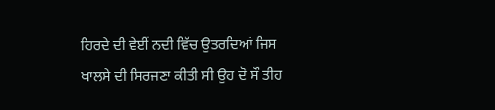ਹਿਰਦੇ ਦੀ ਵੇਈਂ ਨਦੀ ਵਿੱਚ ਉਤਰਦਿਆਂ ਜਿਸ ਖਾਲਸੇ ਦੀ ਸਿਰਜਣਾ ਕੀਤੀ ਸੀ ਉਹ ਦੋ ਸੌ ਤੀਹ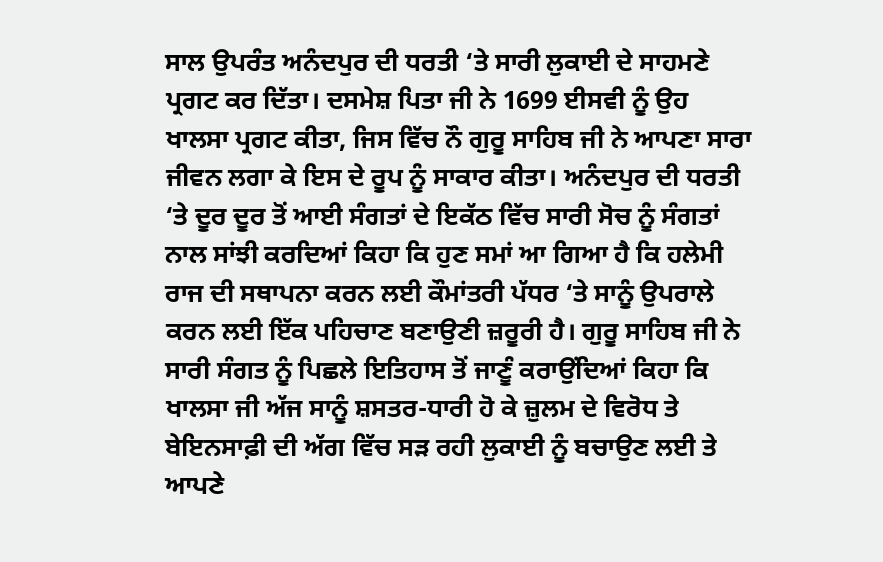ਸਾਲ ਉਪਰੰਤ ਅਨੰਦਪੁਰ ਦੀ ਧਰਤੀ ‘ਤੇ ਸਾਰੀ ਲੁਕਾਈ ਦੇ ਸਾਹਮਣੇ ਪ੍ਰਗਟ ਕਰ ਦਿੱਤਾ। ਦਸਮੇਸ਼ ਪਿਤਾ ਜੀ ਨੇ 1699 ਈਸਵੀ ਨੂੰ ਉਹ ਖਾਲਸਾ ਪ੍ਰਗਟ ਕੀਤਾ, ਜਿਸ ਵਿੱਚ ਨੌ ਗੁਰੂ ਸਾਹਿਬ ਜੀ ਨੇ ਆਪਣਾ ਸਾਰਾ ਜੀਵਨ ਲਗਾ ਕੇ ਇਸ ਦੇ ਰੂਪ ਨੂੰ ਸਾਕਾਰ ਕੀਤਾ। ਅਨੰਦਪੁਰ ਦੀ ਧਰਤੀ ‘ਤੇ ਦੂਰ ਦੂਰ ਤੋਂ ਆਈ ਸੰਗਤਾਂ ਦੇ ਇਕੱਠ ਵਿੱਚ ਸਾਰੀ ਸੋਚ ਨੂੰ ਸੰਗਤਾਂ ਨਾਲ ਸਾਂਝੀ ਕਰਦਿਆਂ ਕਿਹਾ ਕਿ ਹੁਣ ਸਮਾਂ ਆ ਗਿਆ ਹੈ ਕਿ ਹਲੇਮੀ ਰਾਜ ਦੀ ਸਥਾਪਨਾ ਕਰਨ ਲਈ ਕੌਮਾਂਤਰੀ ਪੱਧਰ ‘ਤੇ ਸਾਨੂੰ ਉਪਰਾਲੇ ਕਰਨ ਲਈ ਇੱਕ ਪਹਿਚਾਣ ਬਣਾਉਣੀ ਜ਼ਰੂਰੀ ਹੈ। ਗੁਰੂ ਸਾਹਿਬ ਜੀ ਨੇ ਸਾਰੀ ਸੰਗਤ ਨੂੰ ਪਿਛਲੇ ਇਤਿਹਾਸ ਤੋਂ ਜਾਣੂੰ ਕਰਾਉਂਦਿਆਂ ਕਿਹਾ ਕਿ ਖਾਲਸਾ ਜੀ ਅੱਜ ਸਾਨੂੰ ਸ਼ਸਤਰ-ਧਾਰੀ ਹੋ ਕੇ ਜ਼ੁਲਮ ਦੇ ਵਿਰੋਧ ਤੇ ਬੇਇਨਸਾਫ਼ੀ ਦੀ ਅੱਗ ਵਿੱਚ ਸੜ ਰਹੀ ਲੁਕਾਈ ਨੂੰ ਬਚਾਉਣ ਲਈ ਤੇ ਆਪਣੇ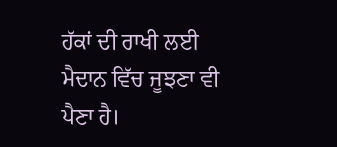ਹੱਕਾਂ ਦੀ ਰਾਖੀ ਲਈ ਮੈਦਾਨ ਵਿੱਚ ਜੂਝਣਾ ਵੀ ਪੈਣਾ ਹੈ।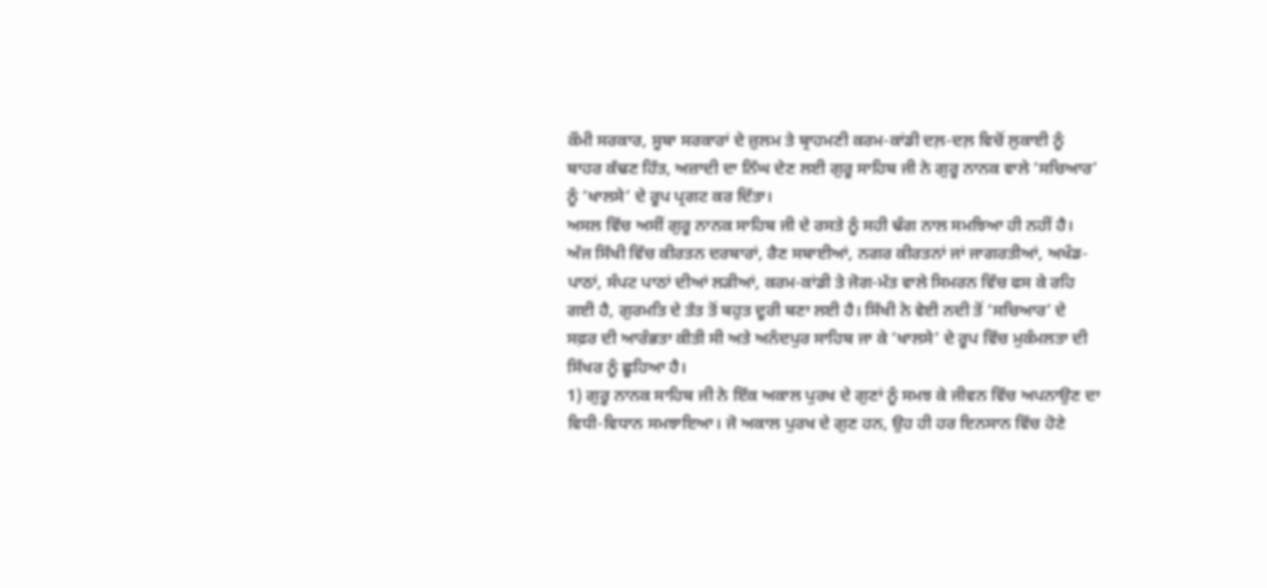ਕੌਮੀ ਸਰਕਾਰ, ਸੂਬਾ ਸਰਕਾਰਾਂ ਦੇ ਜ਼ੁਲਮ ਤੇ ਬ੍ਰਾਹਮਣੀ ਕਰਮ-ਕਾਂਡੀ ਦਲ਼-ਦਲ਼ ਵਿਚੋਂ ਲੁਕਾਈ ਨੂੰ ਬਾਹਰ ਕੱਢਣ ਹਿੱਤ, ਅਜ਼ਾਦੀ ਦਾ ਨਿੱਘ ਦੇਣ ਲਈ ਗੁਰੂ ਸਾਹਿਬ ਜੀ ਨੇ ਗੁਰੂ ਨਾਨਕ ਵਾਲੇ ‘ਸਚਿਆਰ’ ਨੂੰ ‘ਖਾਲਸੇ’ ਦੇ ਰੂਪ ਪ੍ਰਗਟ ਕਰ ਦਿੱਤਾ।
ਅਸਲ ਵਿੱਚ ਅਸੀਂ ਗੁਰੂ ਨਾਨਕ ਸਾਹਿਬ ਜੀ ਦੇ ਰਸਤੇ ਨੂੰ ਸਹੀ ਢੰਗ ਨਾਲ ਸਮਝਿਆ ਹੀ ਨਹੀਂ ਹੈ। ਅੱਜ ਸਿੱਖੀ ਵਿੱਚ ਕੀਰਤਨ ਦਰਬਾਰਾਂ, ਰੈਣ ਸਬਾਈਆਂ, ਨਗਰ ਕੀਰਤਨਾਂ ਜਾਂ ਜਾਗਰਤੀਆਂ, ਅਖੰਡ-ਪਾਠਾਂ, ਸੰਪਟ ਪਾਠਾਂ ਦੀਆਂ ਲੜੀਆਂ, ਕਰਮ-ਕਾਂਡੀ ਤੇ ਜੋਗ-ਮੱਤ ਵਾਲੇ ਸਿਮਰਨ ਵਿੱਚ ਫਸ ਕੇ ਰਹਿ ਗਈ ਹੈ, ਗੁਰਮਤਿ ਦੇ ਤੱਤ ਤੋਂ ਬਹੁਤ ਦੂਰੀ ਬਣਾ ਲਈ ਹੈ। ਸਿੱਖੀ ਨੇ ਵੇਈ ਨਦੀ ਤੋਂ ‘ਸਚਿਆਰ’ ਦੇ ਸਫ਼ਰ ਦੀ ਆਰੰਭਤਾ ਕੀਤੀ ਸੀ ਅਤੇ ਅਨੰਦਪੁਰ ਸਾਹਿਬ ਜਾ ਕੇ ‘ਖਾਲਸੇ’ ਦੇ ਰੂਪ ਵਿੱਚ ਮੁਕੰਮਲਤਾ ਦੀ ਸਿੱਖਰ ਨੂੰ ਛੂਹਿਆ ਹੈ।
1) ਗੁਰੂ ਨਾਨਕ ਸਾਹਿਬ ਜੀ ਨੇ ਇੱਕ ਅਕਾਲ ਪੁਰਖ ਦੇ ਗੁਣਾਂ ਨੂੰ ਸਮਝ ਕੇ ਜੀਵਨ ਵਿੱਚ ਅਪਨਾਉਣ ਦਾ ਵਿਧੀ-ਵਿਧਾਨ ਸਮਝਾਇਆ। ਜੋ ਅਕਾਲ ਪੁਰਖ ਦੇ ਗੁਣ ਹਨ, ਉਹ ਹੀ ਹਰ ਇਨਸਾਨ ਵਿੱਚ ਹੋਣੇ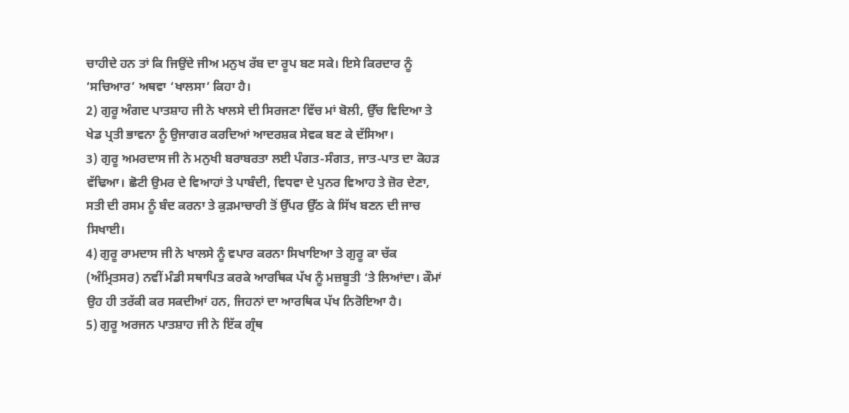ਚਾਹੀਦੇ ਹਨ ਤਾਂ ਕਿ ਜਿਉਂਦੇ ਜੀਅ ਮਨੁਖ ਰੱਬ ਦਾ ਰੂਪ ਬਣ ਸਕੇ। ਇਸੇ ਕਿਰਦਾਰ ਨੂੰ ‘ਸਚਿਆਰ’ ਅਥਵਾ ‘ਖਾਲਸਾ’ ਕਿਹਾ ਹੈ।
2) ਗੁਰੂ ਅੰਗਦ ਪਾਤਸ਼ਾਹ ਜੀ ਨੇ ਖਾਲਸੇ ਦੀ ਸਿਰਜਣਾ ਵਿੱਚ ਮਾਂ ਬੋਲੀ, ਉੱਚ ਵਿਦਿਆ ਤੇ ਖੇਡ ਪ੍ਰਤੀ ਭਾਵਨਾ ਨੂੰ ਉਜਾਗਰ ਕਰਦਿਆਂ ਆਦਰਸ਼ਕ ਸੇਵਕ ਬਣ ਕੇ ਦੱਸਿਆ।
3) ਗੁਰੂ ਅਮਰਦਾਸ ਜੀ ਨੇ ਮਨੁਖੀ ਬਰਾਬਰਤਾ ਲਈ ਪੰਗਤ-ਸੰਗਤ, ਜਾਤ-ਪਾਤ ਦਾ ਕੋਹੜ ਵੱਢਿਆ। ਛੋਟੀ ਉਮਰ ਦੇ ਵਿਆਹਾਂ ਤੇ ਪਾਬੰਦੀ, ਵਿਧਵਾ ਦੇ ਪੁਨਰ ਵਿਆਹ ਤੇ ਜ਼ੋਰ ਦੇਣਾ, ਸਤੀ ਦੀ ਰਸਮ ਨੂੰ ਬੰਦ ਕਰਨਾ ਤੇ ਕੁੜਮਾਚਾਰੀ ਤੋਂ ਉੱਪਰ ਉੱਠ ਕੇ ਸਿੱਖ ਬਣਨ ਦੀ ਜਾਚ ਸਿਖਾਈ।
4) ਗੁਰੂ ਰਾਮਦਾਸ ਜੀ ਨੇ ਖਾਲਸੇ ਨੂੰ ਵਪਾਰ ਕਰਨਾ ਸਿਖਾਇਆ ਤੇ ਗੁਰੂ ਕਾ ਚੱਕ (ਅੰਮ੍ਰਿਤਸਰ) ਨਵੀਂ ਮੰਡੀ ਸਥਾਪਿਤ ਕਰਕੇ ਆਰਥਿਕ ਪੱਖ ਨੂੰ ਮਜ਼ਬੂਤੀ ‘ਤੇ ਲਿਆਂਦਾ। ਕੌਮਾਂ ਉਹ ਹੀ ਤਰੱਕੀ ਕਰ ਸਕਦੀਆਂ ਹਨ, ਜਿਹਨਾਂ ਦਾ ਆਰਥਿਕ ਪੱਖ ਨਿਰੋਇਆ ਹੈ।
5) ਗੁਰੂ ਅਰਜਨ ਪਾਤਸ਼ਾਹ ਜੀ ਨੇ ਇੱਕ ਗ੍ਰੰਥ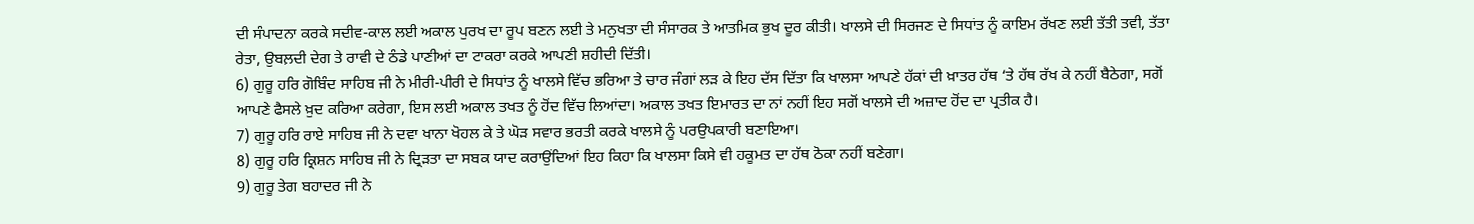ਦੀ ਸੰਪਾਦਨਾ ਕਰਕੇ ਸਦੀਵ-ਕਾਲ ਲਈ ਅਕਾਲ ਪੁਰਖ ਦਾ ਰੂਪ ਬਣਨ ਲਈ ਤੇ ਮਨੁਖਤਾ ਦੀ ਸੰਸਾਰਕ ਤੇ ਆਤਮਿਕ ਭੁਖ ਦੂਰ ਕੀਤੀ। ਖਾਲਸੇ ਦੀ ਸਿਰਜਣ ਦੇ ਸਿਧਾਂਤ ਨੂੰ ਕਾਇਮ ਰੱਖਣ ਲਈ ਤੱਤੀ ਤਵੀ, ਤੱਤਾ ਰੇਤਾ, ਉਬਲ਼ਦੀ ਦੇਗ ਤੇ ਰਾਵੀ ਦੇ ਠੰਡੇ ਪਾਣੀਆਂ ਦਾ ਟਾਕਰਾ ਕਰਕੇ ਆਪਣੀ ਸ਼ਹੀਦੀ ਦਿੱਤੀ।
6) ਗੁਰੂ ਹਰਿ ਗੋਬਿੰਦ ਸਾਹਿਬ ਜੀ ਨੇ ਮੀਰੀ-ਪੀਰੀ ਦੇ ਸਿਧਾਂਤ ਨੂੰ ਖਾਲਸੇ ਵਿੱਚ ਭਰਿਆ ਤੇ ਚਾਰ ਜੰਗਾਂ ਲੜ ਕੇ ਇਹ ਦੱਸ ਦਿੱਤਾ ਕਿ ਖਾਲਸਾ ਆਪਣੇ ਹੱਕਾਂ ਦੀ ਖ਼ਾਤਰ ਹੱਥ ‘ਤੇ ਹੱਥ ਰੱਖ ਕੇ ਨਹੀਂ ਬੈਠੇਗਾ, ਸਗੋਂ ਆਪਣੇ ਫੈਸਲੇ ਖ਼ੁਦ ਕਰਿਆ ਕਰੇਗਾ, ਇਸ ਲਈ ਅਕਾਲ ਤਖਤ ਨੂੰ ਹੋਂਦ ਵਿੱਚ ਲਿਆਂਦਾ। ਅਕਾਲ ਤਖਤ ਇਮਾਰਤ ਦਾ ਨਾਂ ਨਹੀਂ ਇਹ ਸਗੋਂ ਖਾਲਸੇ ਦੀ ਅਜ਼ਾਦ ਹੋਂਦ ਦਾ ਪ੍ਰਤੀਕ ਹੈ।
7) ਗੁਰੂ ਹਰਿ ਰਾਏ ਸਾਹਿਬ ਜੀ ਨੇ ਦਵਾ ਖਾਨਾ ਖੋਹਲ ਕੇ ਤੇ ਘੋੜ ਸਵਾਰ ਭਰਤੀ ਕਰਕੇ ਖਾਲਸੇ ਨੂੰ ਪਰਉਪਕਾਰੀ ਬਣਾਇਆ।
8) ਗੁਰੂ ਹਰਿ ਕ੍ਰਿਸ਼ਨ ਸਾਹਿਬ ਜੀ ਨੇ ਦ੍ਰਿੜਤਾ ਦਾ ਸਬਕ ਯਾਦ ਕਰਾਉਂਦਿਆਂ ਇਹ ਕਿਹਾ ਕਿ ਖਾਲਸਾ ਕਿਸੇ ਵੀ ਹਕੂਮਤ ਦਾ ਹੱਥ ਠੋਕਾ ਨਹੀਂ ਬਣੇਗਾ।
9) ਗੁਰੂ ਤੇਗ ਬਹਾਦਰ ਜੀ ਨੇ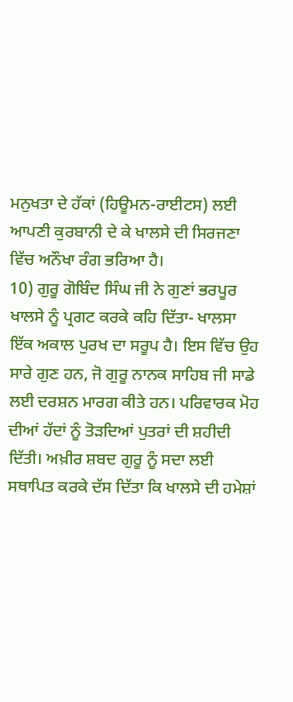ਮਨੁਖਤਾ ਦੇ ਹੱਕਾਂ (ਹਿਊਮਨ-ਰਾਈਟਸ) ਲਈ ਆਪਣੀ ਕੁਰਬਾਨੀ ਦੇ ਕੇ ਖਾਲਸੇ ਦੀ ਸਿਰਜਣਾ ਵਿੱਚ ਅਨੌਖਾ ਰੰਗ ਭਰਿਆ ਹੈ।
10) ਗੁਰੂ ਗੋਬਿੰਦ ਸਿੰਘ ਜੀ ਨੇ ਗੁਣਾਂ ਭਰਪੂਰ ਖਾਲਸੇ ਨੂੰ ਪ੍ਰਗਟ ਕਰਕੇ ਕਹਿ ਦਿੱਤਾ- ਖਾਲਸਾ ਇੱਕ ਅਕਾਲ ਪੁਰਖ ਦਾ ਸਰੂਪ ਹੈ। ਇਸ ਵਿੱਚ ਉਹ ਸਾਰੇ ਗੁਣ ਹਨ, ਜੋ ਗੁਰੂ ਨਾਨਕ ਸਾਹਿਬ ਜੀ ਸਾਡੇ ਲਈ ਦਰਸ਼ਨ ਮਾਰਗ ਕੀਤੇ ਹਨ। ਪਰਿਵਾਰਕ ਮੋਹ ਦੀਆਂ ਹੱਦਾਂ ਨੂੰ ਤੋੜਦਿਆਂ ਪੁਤਰਾਂ ਦੀ ਸ਼ਹੀਦੀ ਦਿੱਤੀ। ਅਖ਼ੀਰ ਸ਼ਬਦ ਗੁਰੂ ਨੂੰ ਸਦਾ ਲਈ ਸਥਾਪਿਤ ਕਰਕੇ ਦੱਸ ਦਿੱਤਾ ਕਿ ਖਾਲਸੇ ਦੀ ਹਮੇਸ਼ਾਂ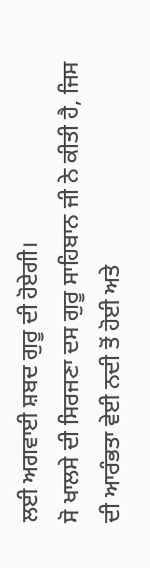ਲਈ ਅਗਵਾਈ ਸ਼ਬਦ ਗੁਰੂ ਦੀ ਹੋਏਗੀ।
ਸੋ ਖਾਲਸੇ ਦੀ ਸਿਰਜਣਾ ਦਸ ਗੁਰੂ ਸਾਹਿਬਾਨ ਜੀ ਨੇ ਕੀਤੀ ਹੈ, ਜਿਸ ਦੀ ਆਰੰਭਤਾ ਵੇਈ ਨਦੀ ਤੋਂ ਹੋਈ ਅਤੇ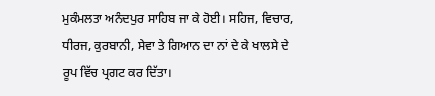ਮੁਕੰਮਲਤਾ ਅਨੰਦਪੁਰ ਸਾਹਿਬ ਜਾ ਕੇ ਹੋਈ। ਸਹਿਜ, ਵਿਚਾਰ, ਧੀਰਜ, ਕੁਰਬਾਨੀ, ਸੇਵਾ ਤੇ ਗਿਆਨ ਦਾ ਨਾਂ ਦੇ ਕੇ ਖਾਲਸੇ ਦੇ ਰੂਪ ਵਿੱਚ ਪ੍ਰਗਟ ਕਰ ਦਿੱਤਾ।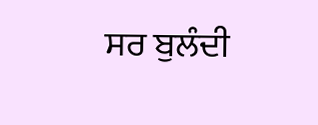ਸਰ ਬੁਲੰਦੀ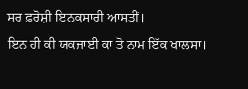ਸਰ ਫ਼ਰੋਸ਼ੀ ਇਨਕਸਾਰੀ ਆਸਤੀਂ।
ਇਨ ਹੀ ਕੀ ਯਕਜਾਈ ਕਾ ਤੋ ਨਾਮ ਇੱਕ ਖਾਲਸਾ।